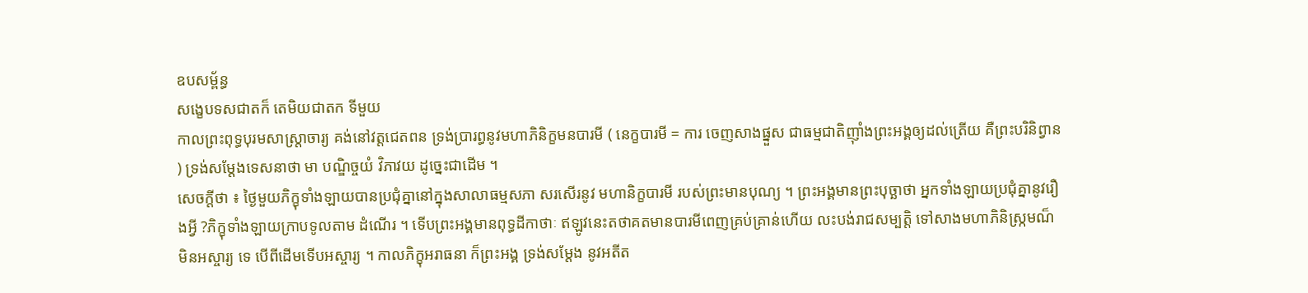ឧបសម្ព័ន្ធ
សង្ខេបទសជាតក៏ តេមិយជាតក ទីមួយ
កាលព្រះពុទ្ធបុរមសាស្រ្តាចារ្យ គង់នៅវត្តជេតពន ទ្រង់ប្រារព្ធនូវមហាភិនិក្ខមនបារមី ( នេក្ខបារមី = ការ ចេញសាងផ្នួស ជាធម្មជាតិញ៉ាំងព្រះអង្គឲ្យដល់ត្រើយ គឺព្រះបរិនិព្វាន ) ទ្រង់សម្ដែងទេសនាថា មា បណ្ឌិច្ចយំ វិភាវយ ដូច្នេះជាដើម ។
សេចក្ដីថា ៖ ថ្ងៃមួយភិក្ខុទាំងឡាយបានប្រជុំគ្នានៅក្នុងសាលាធម្មសភា សរសើរនូវ មហានិក្ខបារមី របស់ព្រះមានបុណ្យ ។ ព្រះអង្គមានព្រះបុច្ឆាថា អ្នកទាំងឡាយប្រជុំគ្នានូវរឿងអ្វី ?ភិក្ខុទាំងឡាយក្រាបទូលតាម ដំណើរ ។ ទើបព្រះអង្គមានពុទ្ធដីកាថាៈ ឥឡូវនេះតថាគតមានបារមីពេញគ្រប់គ្រាន់ហើយ លះបង់រាជសម្បត្តិ ទៅសាងមហាភិនិស្រ្កមណ៏មិនអស្ចារ្យ ទេ បើពីដើមទើបអស្ចារ្យ ។ កាលភិក្ខុអរាធនា ក៏ព្រះអង្គ ទ្រង់សម្ដែង នូវអតីត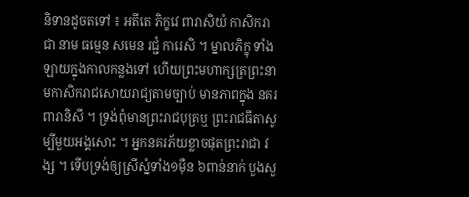និទានដូចតទៅ ៖ អតីតេ ភិក្ខវេ ពារាសិយំ កាសិករាជា នាម ធម្មេន សមេន រជ្ជំ ការេសិ ។ ម្នាលភិក្ខុ ទាំងឡាយក្នុងកាលកន្លងទៅ ហើយព្រះមហាក្សត្រព្រះនាមកាសិករាជសោយរាជ្យតាមច្បាប់ មានភាពក្នុង នគរពារានិសី ។ ទ្រង់ពុំមានព្រះរាជបុត្រឬ ព្រះរាជធីតាសូម្បីមួយអង្គសោះ ។ អ្នកនគរភ័យខ្លាចផុតព្រះរាជា វង្ស ។ ទើបទ្រង់ឲ្យស្រីស្នំទាំង១ម៉ឺន ៦ពាន់នាក់ បួងសួ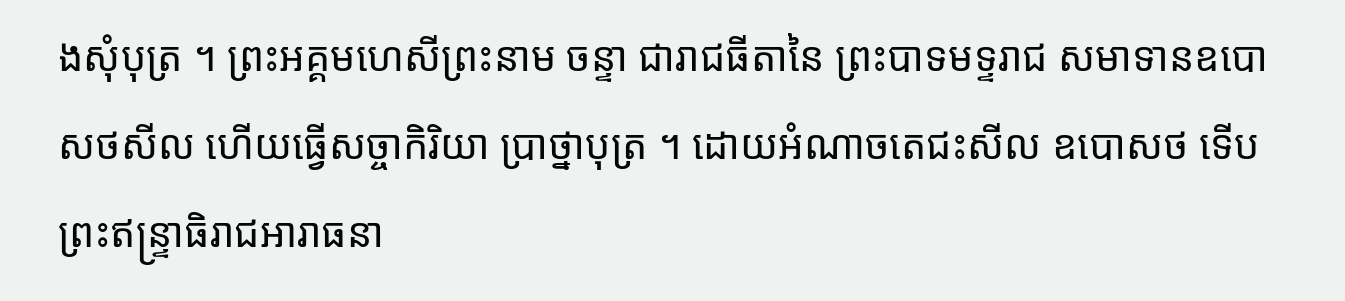ងសុំបុត្រ ។ ព្រះអគ្គមហេសីព្រះនាម ចន្ទា ជារាជធីតានៃ ព្រះបាទមទ្ទរាជ សមាទានឧបោសថសីល ហើយធ្វើសច្ចាកិរិយា ប្រាថ្នាបុត្រ ។ ដោយអំណាចតេជះសីល ឧបោសថ ទើបព្រះឥន្រ្ទាធិរាជអារាធនា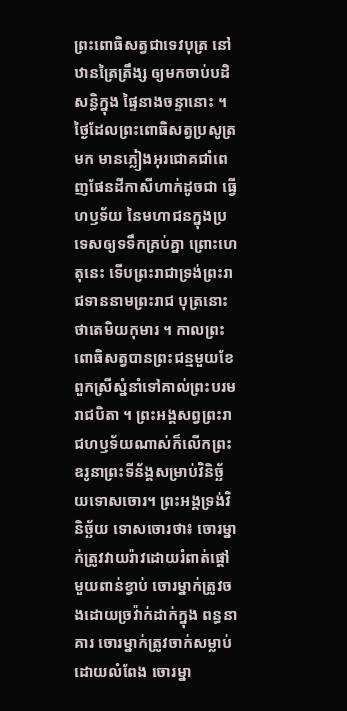ព្រះពោធិសត្វជាទេវបុត្រ នៅឋានត្រៃត្រឹង្ស ឲ្យមកចាប់បដិសន្ធិក្នុង ផ្ទៃនាងចន្ទានោះ ។ ថ្ងៃដែលព្រះពោធិសត្វប្រសូត្រមក មានភ្លៀងអុរជោគជាំពេញផែនដីកាសីហាក់ដូចជា ធ្វើហឫទ័យ នៃមហាជនក្នុងប្រទេសឲ្យទទឹកគ្រប់គ្នា ព្រោះហេតុនេះ ទើបព្រះរាជាទ្រង់ព្រះរាជទាននាមព្រះរាជ បុត្រនោះថាតេមិយកុមារ ។ កាលព្រះពោធិសត្វបានព្រះជន្មមួយខែ ពួកស្រីស្នំនាំទៅគាល់ព្រះបរមរាជបិតា ។ ព្រះអង្គសព្វព្រះរាជហឫទ័យណាស់ក៏លើកព្រះឧរូនាព្រះទីន័ង្គសម្រាប់វិនិច្ឆ័យទោសចោរ។ ព្រះអង្គទ្រង់វិនិច្ឆ័យ ទោសចោរថា៖ ចោរម្នាក់ត្រូវវាយរ៉ាវដោយរំពាត់ផ្ដៅមួយពាន់ខ្វាប់ ចោរម្នាក់ត្រូវចងដោយច្រវ៉ាក់ដាក់ក្នុង ពន្ធនាគារ ចោរម្នាក់ត្រូវចាក់សម្លាប់ដោយលំពែង ចោរម្នា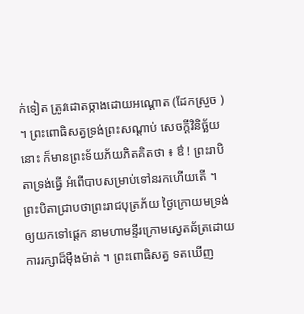ក់ទៀត ត្រូវដោតច្កាងដោយអណ្ដោត (ដែកស្រួច ) ។ ព្រះពោធិសត្វទ្រង់ព្រះសណ្ដាប់ សេចក្ដីវិនិច្ឆ័យនោះ ក៏មានព្រះទ័យភ័យភិតគិតថា ៖ ឳ ! ព្រះរាបិតាទ្រង់ធ្វើ អំពើបាបសម្រាប់ទៅនរកហើយតើ ។ ព្រះបិតាជ្រាបថាព្រះរាជបុត្រភ័យ ថ្ងៃក្រោយមទ្រង់ឲ្យយកទៅផ្ដេក នាមហាមន្ទីរក្រោមស្វេតឆ័ត្រដោយការរក្សាដ៏ម៉ឺងម៉ាត់ ។ ព្រះពោធិសត្វ ទតឃើញ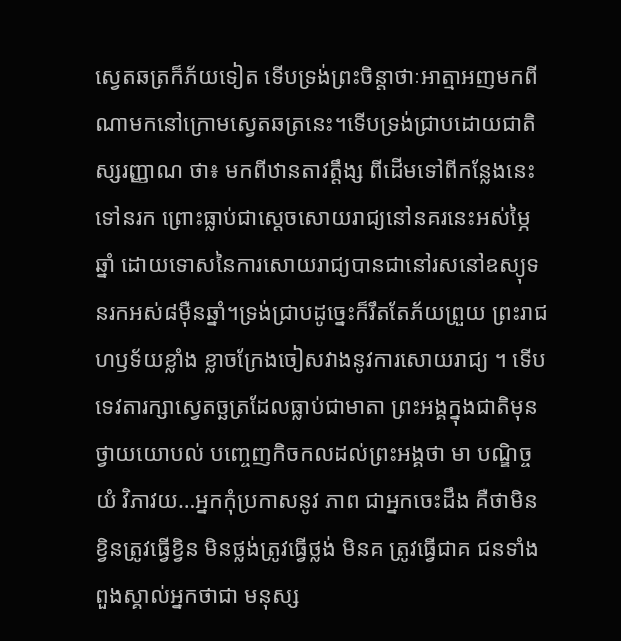ស្វេតឆត្រក៏ភ័យទៀត ទើបទ្រង់ព្រះចិន្ដាថាៈអាត្មាអញមកពីណាមកនៅក្រោមស្វេតឆត្រនេះ។ទើបទ្រង់ជ្រាបដោយជាតិស្សរញ្ញាណ ថា៖ មកពីឋានតាវត្តឹង្ស ពីដើមទៅពីកន្លែងនេះទៅនរក ព្រោះធ្លាប់ជាស្ដេចសោយរាជ្យនៅនគរនេះអស់ម្ភៃឆ្នាំ ដោយទោសនៃការសោយរាជ្យបានជានៅរសនៅឧស្យុទនរកអស់៨ម៉ឺនឆ្នាំ។ទ្រង់ជ្រាបដូច្នេះក៏រឹតតែភ័យព្រួយ ព្រះរាជហឫទ័យខ្លាំង ខ្លាចក្រែងចៀសវាងនូវការសោយរាជ្យ ។ ទើបទេវតារក្សាស្វេតច្ឆត្រដែលធ្លាប់ជាមាតា ព្រះអង្គក្នុងជាតិមុន ថ្វាយយោបល់ បញ្ចេញកិចកលដល់ព្រះអង្គថា មា បណ្ឌិច្ចយំ វិភាវយ…អ្នកកុំប្រកាសនូវ ភាព ជាអ្នកចេះដឹង គឺថាមិនខ្វិនត្រូវធ្វើខ្វិន មិនថ្លង់ត្រូវធ្វើថ្លង់ មិនគ ត្រូវធ្វើជាគ ជនទាំងពួងស្គាល់អ្នកថាជា មនុស្ស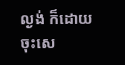ល្ងង់ ក៏ដោយចុះសេ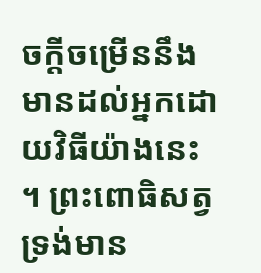ចក្តីចម្រើននឹងមានដល់អ្នកដោយវិធីយ៉ាងនេះ ។ ព្រះពោធិសត្វទ្រង់មាន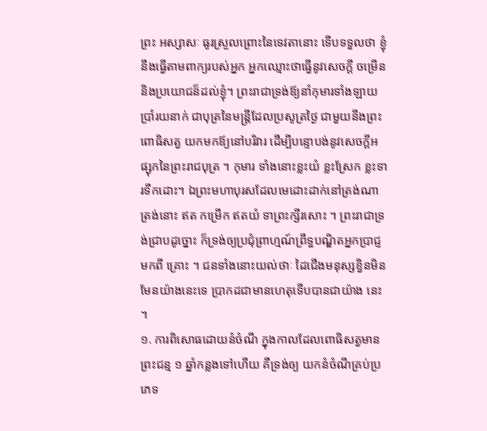ព្រះ អស្សាសៈ ធូរស្រួលព្រោះនៃទេវតានោះ ទើបទទួលថា ខ្ញុំនឹងធ្វើតាមពាក្យរបស់អ្នក អ្នកឈ្មោះថាធ្វើនូវសេចក្តី ចម្រើននិងប្រយោជន៏ដល់ខ្ញុំ។ ព្រះរាជាទ្រង់ឪ្យនាំកុមារទាំងឡាយប្រាំរយនាក់ ជាបុត្រនៃមន្រ្តីដែលប្រសូត្រថ្ងៃ ជាមួយនឹងព្រះពោធិសត្វ យកមកឪ្យនៅបរិវារ ដើម្បីបន្ទោបង់នូវសេចក្តីអផ្សុកនៃព្រះរាជបុត្រ ។ កុមារ ទាំងនោះខ្លះយំ ខ្លះស្រែក ខ្លះទារទឹកដោះ។ ឯព្រះមហាបុរសដែលមេដោះដាក់នៅត្រង់ណាត្រង់នោះ ឥត កម្រើក ឥតយំ ទាព្រះក្សីរសោះ ។ ព្រះរាជាទ្រង់ជ្រាបដូច្នោះ ក៏ទ្រង់ឲ្យប្រជុំព្រាហ្មណ៍ព្រឹទ្ធបណ្ឌិតអ្នកប្រាជ្ញមកពី គ្រោះ ។ ជនទាំងនោះយល់ថាៈ ដៃជើងមនុស្សខ្វិនមិនមែនយ៉ាងនេះទេ ប្រាកដជាមានហេតុទើបបានជាយ៉ាង នេះ ។
១. ការពិសោធដោយនំចំណី ក្នុងកាលដែលពោធិសត្វមានព្រះជន្ម ១ ឆ្នាំកន្លងទៅហើយ គឺទ្រង់ឲ្យ យកនំចំណីគ្រប់ប្រភេទ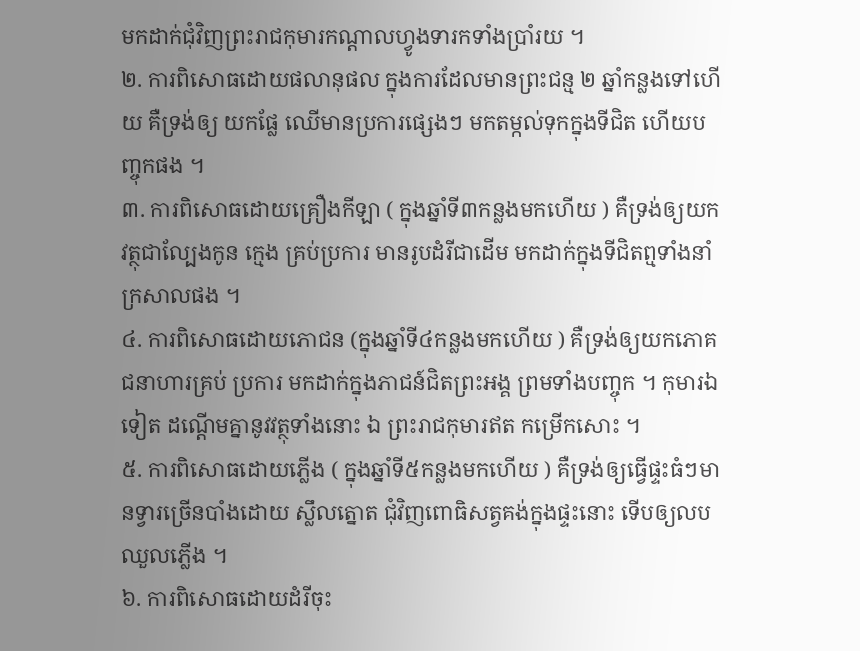មកដាក់ជុំវិញព្រះរាជកុមារកណ្តាលហ្វូងទារកទាំងប្រាំរយ ។
២. ការពិសោធដោយផលានុផល ក្នុងការដែលមានព្រះជន្ម ២ ឆ្នាំកន្លងទៅហើយ គឺទ្រង់ឲ្យ យកផ្លែ ឈើមានប្រការផ្សេងៗ មកតម្កល់ទុកក្នុងទីជិត ហើយបញ្ចុកផង ។
៣. ការពិសោធដោយគ្រឿងកីឡា ( ក្នុងឆ្នាំទី៣កន្លងមកហើយ ) គឺទ្រង់ឲ្យយកវត្ថុជាល្បែងកូន ក្មេង គ្រប់ប្រការ មានរូបដំរីជាដើម មកដាក់ក្នុងទីជិតព្មទាំងនាំក្រសាលផង ។
៤. ការពិសោធដោយភោជន (ក្នុងឆ្នាំទី៤កន្លងមកហើយ ) គឺទ្រង់ឲ្យយកភោគជនាហារគ្រប់ ប្រការ មកដាក់ក្នុងភាជន៍ជិតព្រះអង្គ ព្រមទាំងបញ្ចុក ។ កុមារឯទៀត ដណ្តើមគ្នានូវវត្ថុទាំងនោះ ឯ ព្រះរាជកុមារឥត កម្រើកសោះ ។
៥. ការពិសោធដោយភ្លើង ( ក្នុងឆ្នាំទី៥កន្លងមកហើយ ) គឺទ្រង់ឲ្យធ្វើផ្ទះធំៗមានទ្វារច្រើនបាំងដោយ ស្លឹលត្នោត ជុំវិញពោធិសត្វគង់ក្នុងផ្ទះនោះ ទើបឲ្យលបឈួលភ្លើង ។
៦. ការពិសោធដោយដំរីចុះ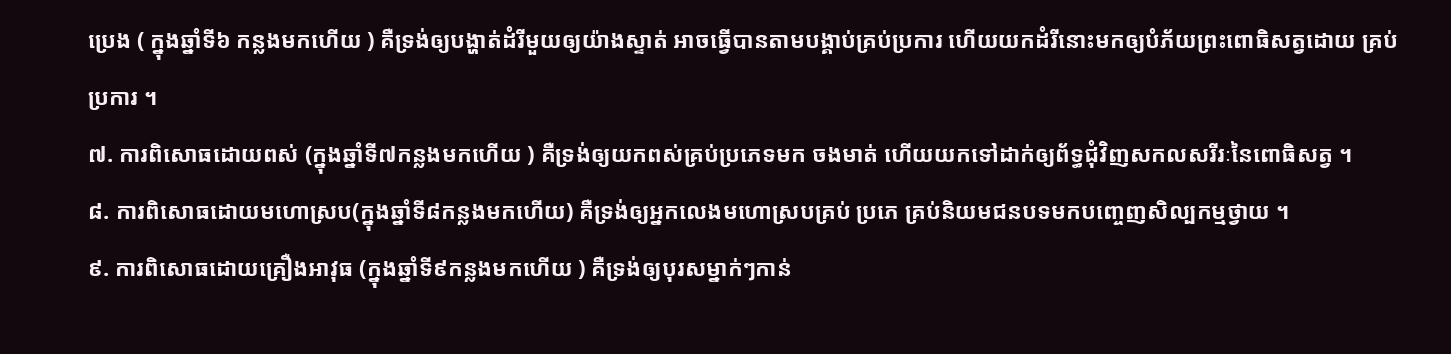ប្រេង ( ក្នុងឆ្នាំទី៦ កន្លងមកហើយ ) គឺទ្រង់ឲ្យបង្ហាត់ដំរីមួយឲ្យយ៉ាងស្ទាត់ អាចធ្វើបានតាមបង្គាប់គ្រប់ប្រការ ហើយយកដំរីនោះមកឲ្យបំភ័យព្រះពោធិសត្វដោយ គ្រប់ប្រការ ។
៧. ការពិសោធដោយពស់ (ក្នុងឆ្នាំទី៧កន្លងមកហើយ ) គឺទ្រង់ឲ្យយកពស់គ្រប់ប្រភេទមក ចងមាត់ ហើយយកទៅដាក់ឲ្យព័ទ្ធជុំវិញសកលសរីរៈនៃពោធិសត្វ ។
៨. ការពិសោធដោយមហោស្រប(ក្នុងឆ្នាំទី៨កន្លងមកហើយ) គឺទ្រង់ឲ្យអ្នកលេងមហោស្របគ្រប់ ប្រភេ គ្រប់និយមជនបទមកបញ្ចេញសិល្បកម្មថ្វាយ ។
៩. ការពិសោធដោយគ្រឿងអាវុធ (ក្នុងឆ្នាំទី៩កន្លងមកហើយ ) គឺទ្រង់ឲ្យបុរសម្នាក់ៗកាន់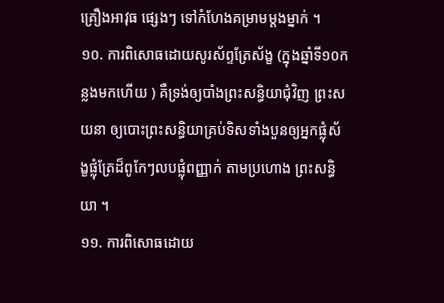គ្រឿងអាវុធ ផ្សេងៗ ទៅកំហែងគម្រាមម្តងម្នាក់ ។
១០. ការពិសោធដោយសូរស័ព្ទត្រែស័ង្ខ (ក្នុងឆ្នាំទី១០កន្លងមកហើយ ) គឺទ្រង់ឲ្យបាំងព្រះសន្ធិយាជុំវិញ ព្រះសយនា ឲ្យបោះព្រះសន្ធិយាគ្រប់ទិសទាំងបួនឲ្យអ្នកផ្លុំស័ង្ខផ្លុំត្រែដ៏ពូកែៗលបផ្លុំពញ្ញាក់ តាមប្រហោង ព្រះសន្ធិយា ។
១១. ការពិសោធដោយ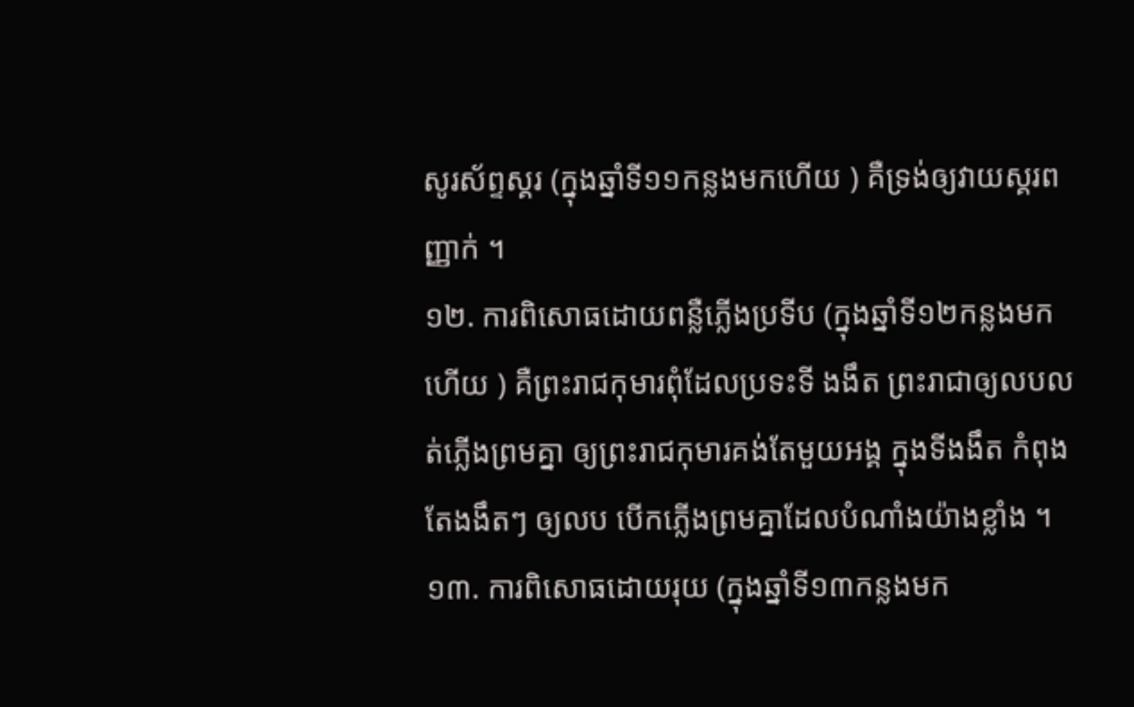សូរស័ព្ទស្គរ (ក្នុងឆ្នាំទី១១កន្លងមកហើយ ) គឺទ្រង់ឲ្យវាយស្គរពញ្ញាក់ ។
១២. ការពិសោធដោយពន្លឺភ្លើងប្រទីប (ក្នុងឆ្នាំទី១២កន្លងមកហើយ ) គឺព្រះរាជកុមារពុំដែលប្រទះទី ងងឹត ព្រះរាជាឲ្យលបលត់ភ្លើងព្រមគ្នា ឲ្យព្រះរាជកុមារគង់តែមួយអង្គ ក្នុងទីងងឹត កំពុងតែងងឹតៗ ឲ្យលប បើកភ្លើងព្រមគ្នាដែលបំណាំងយ៉ាងខ្លាំង ។
១៣. ការពិសោធដោយរុយ (ក្នុងឆ្នាំទី១៣កន្លងមក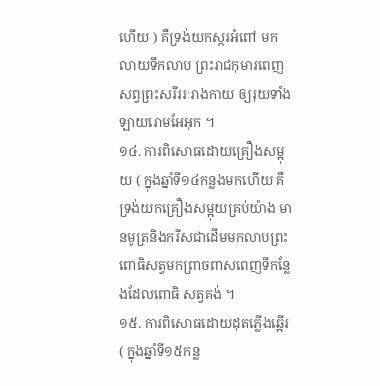ហើយ ) គឺទ្រង់យកស្ករអំពៅ មកលាយទឹកលាប ព្រះរាជកុមារពេញសព្វព្រះសរីររៈរាងកាយ ឲ្យរុយទាំងឡាយរោមអែអុក ។
១៤. ការពិសោធដោយគ្រឿងសម្អុយ ( ក្នុងឆ្នាំទី១៤កន្លងមកហើយ គឺទ្រង់យកគ្រឿងសម្អុយគ្រប់យ៉ាង មានមូត្រនិងករីសជាដើមមកលាបព្រះពោធិសត្វមកព្រាចពាសពេញទីកន្លែងដែលពោធិ សត្វគង់ ។
១៥. ការពិសោធដោយដុតភ្លើងឆ្អើរ ( ក្នុងឆ្នាំទី១៥កន្ល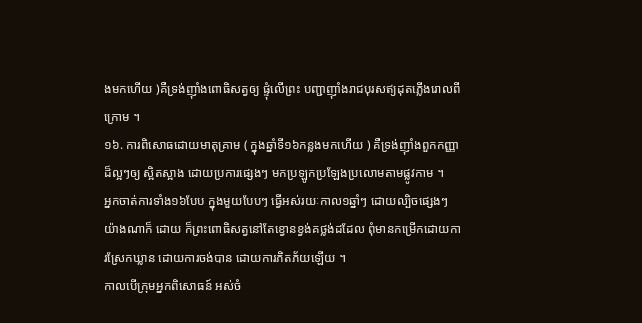ងមកហើយ )គឺទ្រង់ញ៉ាំងពោធិសត្វឲ្យ ផ្ទុំលើព្រះ បញ្ជាញ៉ាំងរាជបុរសឥ្យដុតភ្លើងរោលពីក្រោម ។
១៦. ការពិសោធដោយមាតុគ្រាម ( ក្នុងឆ្នាំទី១៦កន្លងមកហើយ ) គឺទ្រង់ញ៉ាំងពួកកញ្ញាដ៏ល្អៗឲ្យ ស្អិតស្អាង ដោយប្រការផ្សេងៗ មកប្រឡូកប្រឡែងប្រលោមតាមផ្លូវកាម ។
អ្នកចាត់ការទាំង១៦បែប ក្នុងមួយបែបៗ ធ្វើអស់រយៈកាល១ឆ្នាំៗ ដោយល្បិចផ្សេងៗ យ៉ាងណាក៏ ដោយ ក៏ព្រះពោធិសត្វនៅតែខ្វោនខ្វង់គថ្លង់ដដែល ពុំមានកម្រើកដោយការស្រែកឃ្លាន ដោយការចង់បាន ដោយការភិតភ័យឡើយ ។
កាលបើក្រុមអ្នកពិសោធន៍ អស់ចំ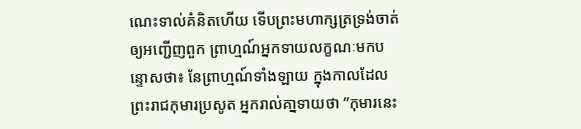ណេះទាល់គំនិតហើយ ទើបព្រះមហាក្សត្រទ្រង់ចាត់ឲ្យអញ្ជើញពួក ព្រាហ្មណ៍អ្នកទាយលក្ខណៈមកបន្ទោសថា៖ នែព្រាហ្មណ៍ទាំងឡាយ ក្នុងកាលដែល ព្រះរាជកុមារប្រសូត អ្នករាល់គា្នទាយថា ”កុមារនេះ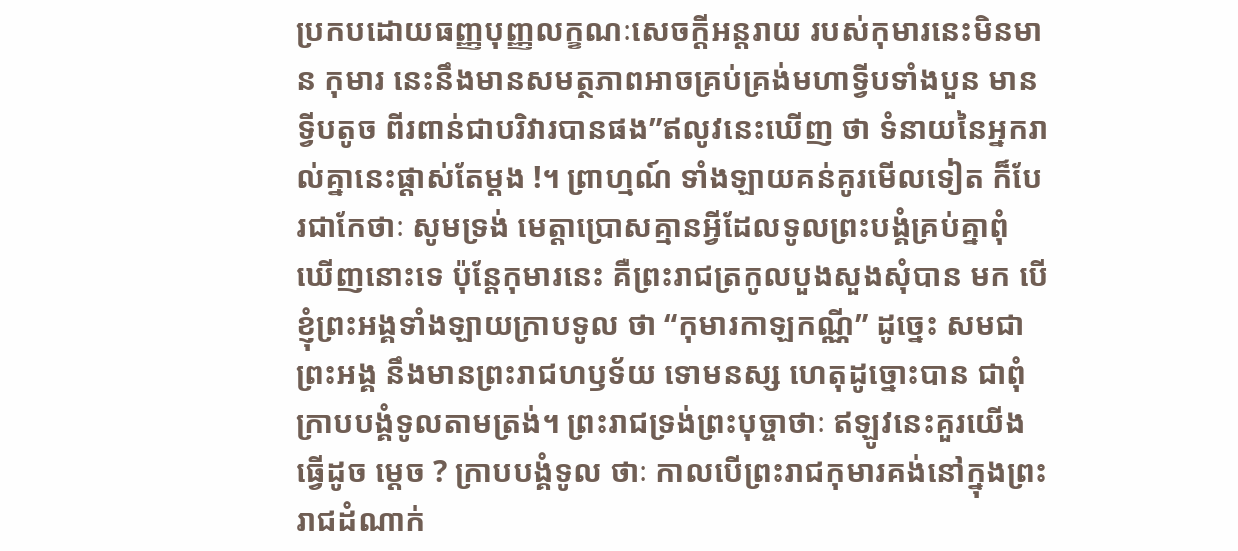ប្រកបដោយធញ្ញបុញ្ញលក្ខណៈសេចក្ដីអន្តរាយ របស់កុមារនេះមិនមាន កុមារ នេះនឹងមានសមត្ថភាពអាចគ្រប់គ្រង់មហាទ្វីបទាំងបួន មានទ្វីបតូច ពីរពាន់ជាបរិវារបានផង”ឥលូវនេះឃើញ ថា ទំនាយនៃអ្នករាល់គ្នានេះផ្ដាស់តែម្ដង !។ ព្រាហ្មណ៍ ទាំងឡាយគន់គូរមើលទៀត ក៏បែរជាកែថាៈ សូមទ្រង់ មេត្តាប្រោសគ្មានអ្វីដែលទូលព្រះបង្គំគ្រប់គ្នាពុំ ឃើញនោះទេ ប៉ុន្ដែកុមារនេះ គឺព្រះរាជត្រកូលបួងសួងសុំបាន មក បើខ្ញុំព្រះអង្គទាំងឡាយក្រាបទូល ថា “កុមារកាឡកណ្ណី” ដូច្នេះ សមជាព្រះអង្គ នឹងមានព្រះរាជហឫទ័យ ទោមនស្ស ហេតុដូច្នោះបាន ជាពុំក្រាបបង្គំទូលតាមត្រង់។ ព្រះរាជទ្រង់ព្រះបុច្ចាថាៈ ឥឡូវនេះគួរយើងធ្វើដូច ម្ដេច ? ក្រាបបង្គំទូល ថាៈ កាលបើព្រះរាជកុមារគង់នៅក្នុងព្រះរាជដំណាក់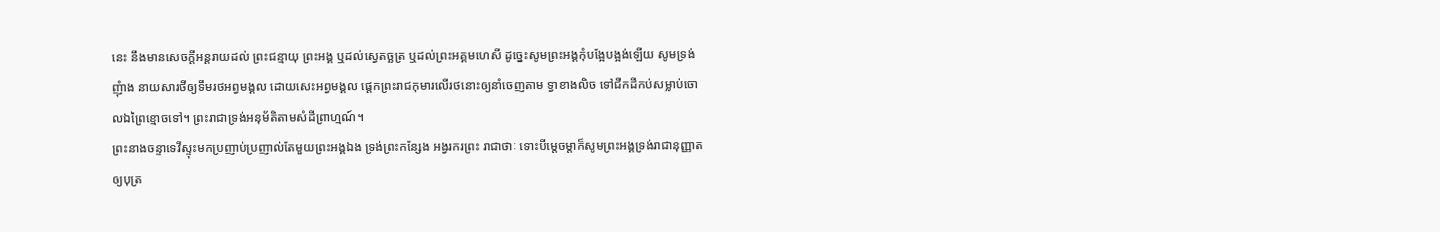នេះ នឹងមានសេចក្ដីអន្ដរាយដល់ ព្រះជន្មាយុ ព្រះអង្គ ឬដល់ស្វេតច្ឆត្រ ឬដល់ព្រះអគ្គមហេសី ដូច្នេះសូមព្រះអង្គកុំបង្អែបង្អង់ឡើយ សូមទ្រង់ ញុំាង នាយសារថីឲ្យទឹមរថអព្វមង្គល ដោយសេះអព្វមង្គល ផ្ដេកព្រះរាជកុមារលើរថនោះឲ្យនាំចេញតាម ទ្វាខាងលិច ទៅជីកដីកប់សម្លាប់ចោលឯព្រៃខ្មោចទៅ។ ព្រះរាជាទ្រង់អនុម័តិតាមសំដីព្រាហ្មណ៍។
ព្រះនាងចន្ទាទេវីស្ទុះមកប្រញាប់ប្រញាល់តែមួយព្រះអង្គឯង ទ្រង់ព្រះកន្សែង អង្វរករព្រះ រាជាថាៈ ទោះបីម្ដេចម្ដាក៏សូមព្រះអង្គទ្រង់រាជានុញ្ញាតឲ្យបុត្រ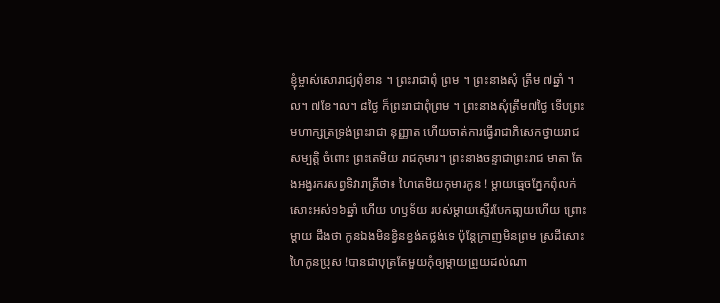ខ្ញុំម្ចាស់សោរាជ្យពុំខាន ។ ព្រះរាជាពុំ ព្រម ។ ព្រះនាងសុំ ត្រឹម ៧ឆ្នាំ ។ល។ ៧ខែ។ល។ ៨ថ្ងៃ ក៏ព្រះរាជាពុំព្រម ។ ព្រះនាងសុំត្រឹម៧ថ្ងៃ ទើបព្រះ មហាក្សត្រទ្រង់ព្រះរាជា នុញ្ញាត ហើយចាត់ការធ្វើរាជាភិសេកថ្វាយរាជសម្បត្តិ ចំពោះ ព្រះតេមិយ រាជកុមារ។ ព្រះនាងចន្ទាជាព្រះរាជ មាតា តែងអង្វរករសព្វទិវារាត្រីថា៖ ហៃតេមិយកុមារកូន ! ម្ដាយធ្មេចភ្នែកពុំលក់សោះអស់១៦ឆ្នាំ ហើយ ហឫទ័យ របស់ម្ដាយស្ទើរបែកធា្លយហើយ ព្រោះម្ដាយ ដឹងថា កូនឯងមិនខ្វិនខ្វង់គថ្លង់ទេ ប៉ុន្តែក្រាញមិនព្រម ស្រដីសោះ ហៃកូនប្រុស !បានជាបុត្រតែមួយកុំឲ្យម្ដាយព្រួយដល់ណា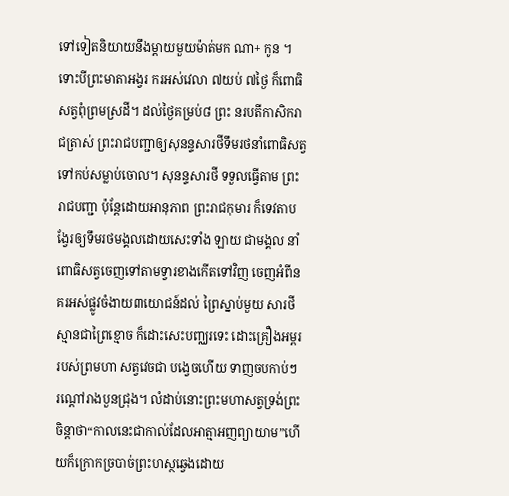ទៅទៀតនិយាយនឹងម្ដាយមួយម៉ាត់មក ណា+ កូន ។ ទោះបីព្រះមាតាអង្វរ ករអស់វេលា ៧យប់ ៧ថ្ងៃ ក៏ពោធិសត្វពុំព្រមស្រដី។ ដល់ថ្ងៃគម្រប់៨ ព្រះ នរបតីកាសិករាជត្រាស់ ព្រះរាជបញ្ជាឲ្យសុនន្ទសារថីទឹមរថនាំពោធិសត្វទៅកប់សម្លាប់ចោល។ សុនន្ទសារថី ទទួលធ្វើតាម ព្រះរាជបញ្ជា ប៉ុន្ដែដោយអានុភាព ព្រះរាជកុមារ ក៏ទេវតាបង្វែរឲ្យទឹមរថមង្គលដោយសេះទាំង ឡាយ ជាមង្គល នាំពោធិសត្វចេញទៅតាមទ្វារខាងកើតទៅវិញ ចេញអំពីនគរអស់ផ្លូវចំងាយ៣យោជន៍ដល់ ព្រៃស្នាប់មួយ សារថីស្មានជាព្រៃខ្មោច ក៏ដោះសេះបញ្ឈរទេះ ដោះគ្រឿងអម្ពររបស់ព្រមហា សត្វវេចជា បង្វេចហើយ ទាញចបកាប់ៗ រណ្ដៅរាងបួនជ្រុង។ លំដាប់នោះព្រះមហាសត្វទ្រង់ព្រះចិន្ដាថា“កាលនេះជាកាល់ដែលអាត្មាអញព្យាយាម”ហើយក៏ក្រោកច្របាច់ព្រះហស្ថឆ្វេងដោយ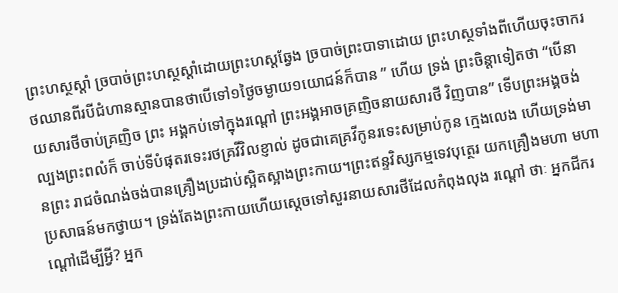ព្រះហស្ថស្ដាំ ច្របាច់ព្រះហស្ថស្ដាំដោយព្រះហស្ដឆ្វែង ច្របាច់ព្រះបាទាដោយ ព្រះហស្ថទាំងពីហើយចុះចាករថឈានពីរបីជំហានស្មានបានថាបើទៅ១ថ្ងៃចម្ងាយ១យោជន៍ក៏បាន ” ហើយ ទ្រង់ ព្រះចិន្ដាទៀតថា “បើនាយសារថីចាប់គ្រញិច ព្រះ អង្គកប់ទៅក្នុងរណ្ដៅ ព្រះអង្គអាចគ្រញិចនាយសារថី វិញបាន” ទើបព្រះអង្គចង់ល្បងព្រះពលំក៏ ចាប់ទីបំផុតរទេះរថគ្រវីវិលខ្ញាល់ ដូចជាគេគ្រវីកូនរទេះសម្រាប់កូន ក្មេងលេង ហើយទ្រង់មានព្រះ រាជចំណង់ចង់បានគ្រឿងប្រដាប់ស្អិតស្អាងព្រះកាយ។ព្រះឥន្ទវិស្សកម្មទេវបុត្ថេរ យកគ្រឿងមហា មហាប្រសាធន៍មកថ្វាយ។ ទ្រង់តែងព្រះកាយហើយសេ្ដចទៅសួរនាយសារថីដែលកំពុងលុង រណ្ដៅ ថាៈ អ្នកជីករណ្ដៅដើម្បីអ្វី? អ្នក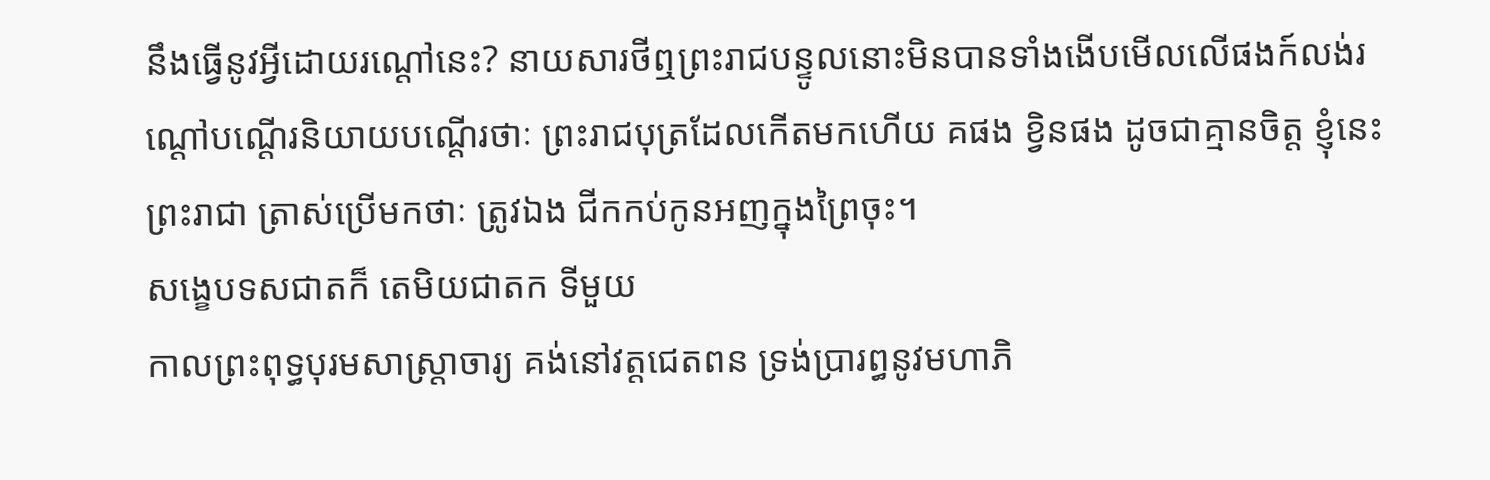នឹងធ្វើនូវអ្វីដោយរណ្ដៅនេះ? នាយសារថីឮព្រះរាជបន្ទូលនោះមិនបានទាំងងើបមើលលើផងក៍លង់រណ្ដៅបណ្ដើរនិយាយបណ្ដើរថាៈ ព្រះរាជបុត្រដែលកើតមកហើយ គផង ខ្វិនផង ដូចជាគ្មានចិត្ត ខ្ញុំនេះព្រះរាជា ត្រាស់ប្រើមកថាៈ ត្រូវឯង ជីកកប់កូនអញក្នុងព្រៃចុះ។
សង្ខេបទសជាតក៏ តេមិយជាតក ទីមួយ
កាលព្រះពុទ្ធបុរមសាស្រ្តាចារ្យ គង់នៅវត្តជេតពន ទ្រង់ប្រារព្ធនូវមហាភិ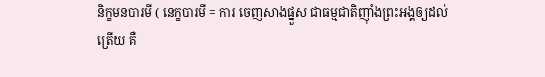និក្ខមនបារមី ( នេក្ខបារមី = ការ ចេញសាងផ្នួស ជាធម្មជាតិញ៉ាំងព្រះអង្គឲ្យដល់ត្រើយ គឺ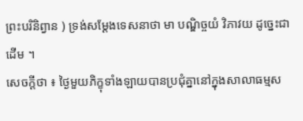ព្រះបរិនិព្វាន ) ទ្រង់សម្ដែងទេសនាថា មា បណ្ឌិច្ចយំ វិភាវយ ដូច្នេះជាដើម ។
សេចក្ដីថា ៖ ថ្ងៃមួយភិក្ខុទាំងឡាយបានប្រជុំគ្នានៅក្នុងសាលាធម្មស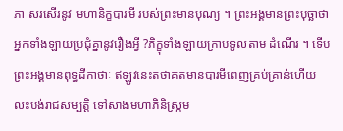ភា សរសើរនូវ មហានិក្ខបារមី របស់ព្រះមានបុណ្យ ។ ព្រះអង្គមានព្រះបុច្ឆាថា អ្នកទាំងឡាយប្រជុំគ្នានូវរឿងអ្វី ?ភិក្ខុទាំងឡាយក្រាបទូលតាម ដំណើរ ។ ទើបព្រះអង្គមានពុទ្ធដីកាថាៈ ឥឡូវនេះតថាគតមានបារមីពេញគ្រប់គ្រាន់ហើយ លះបង់រាជសម្បត្តិ ទៅសាងមហាភិនិស្រ្កម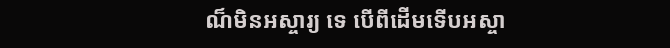ណ៏មិនអស្ចារ្យ ទេ បើពីដើមទើបអស្ចា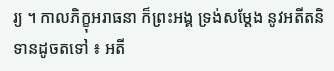រ្យ ។ កាលភិក្ខុអរាធនា ក៏ព្រះអង្គ ទ្រង់សម្ដែង នូវអតីតនិទានដូចតទៅ ៖ អតី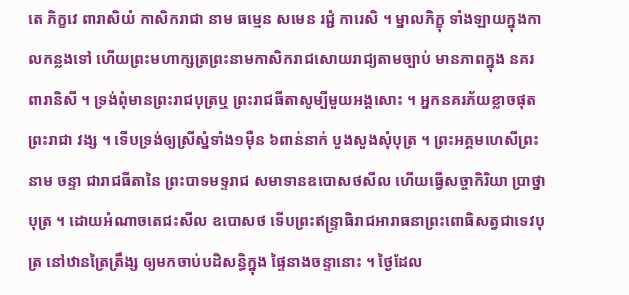តេ ភិក្ខវេ ពារាសិយំ កាសិករាជា នាម ធម្មេន សមេន រជ្ជំ ការេសិ ។ ម្នាលភិក្ខុ ទាំងឡាយក្នុងកាលកន្លងទៅ ហើយព្រះមហាក្សត្រព្រះនាមកាសិករាជសោយរាជ្យតាមច្បាប់ មានភាពក្នុង នគរពារានិសី ។ ទ្រង់ពុំមានព្រះរាជបុត្រឬ ព្រះរាជធីតាសូម្បីមួយអង្គសោះ ។ អ្នកនគរភ័យខ្លាចផុតព្រះរាជា វង្ស ។ ទើបទ្រង់ឲ្យស្រីស្នំទាំង១ម៉ឺន ៦ពាន់នាក់ បួងសួងសុំបុត្រ ។ ព្រះអគ្គមហេសីព្រះនាម ចន្ទា ជារាជធីតានៃ ព្រះបាទមទ្ទរាជ សមាទានឧបោសថសីល ហើយធ្វើសច្ចាកិរិយា ប្រាថ្នាបុត្រ ។ ដោយអំណាចតេជះសីល ឧបោសថ ទើបព្រះឥន្រ្ទាធិរាជអារាធនាព្រះពោធិសត្វជាទេវបុត្រ នៅឋានត្រៃត្រឹង្ស ឲ្យមកចាប់បដិសន្ធិក្នុង ផ្ទៃនាងចន្ទានោះ ។ ថ្ងៃដែល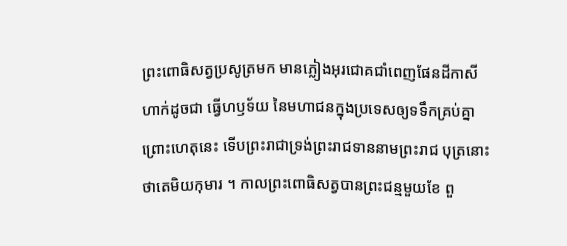ព្រះពោធិសត្វប្រសូត្រមក មានភ្លៀងអុរជោគជាំពេញផែនដីកាសីហាក់ដូចជា ធ្វើហឫទ័យ នៃមហាជនក្នុងប្រទេសឲ្យទទឹកគ្រប់គ្នា ព្រោះហេតុនេះ ទើបព្រះរាជាទ្រង់ព្រះរាជទាននាមព្រះរាជ បុត្រនោះថាតេមិយកុមារ ។ កាលព្រះពោធិសត្វបានព្រះជន្មមួយខែ ពួ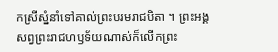កស្រីស្នំនាំទៅគាល់ព្រះបរមរាជបិតា ។ ព្រះអង្គសព្វព្រះរាជហឫទ័យណាស់ក៏លើកព្រះ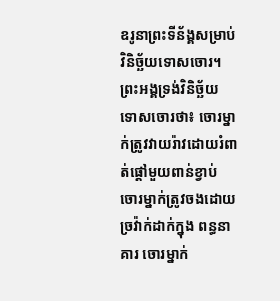ឧរូនាព្រះទីន័ង្គសម្រាប់វិនិច្ឆ័យទោសចោរ។ ព្រះអង្គទ្រង់វិនិច្ឆ័យ ទោសចោរថា៖ ចោរម្នាក់ត្រូវវាយរ៉ាវដោយរំពាត់ផ្ដៅមួយពាន់ខ្វាប់ ចោរម្នាក់ត្រូវចងដោយច្រវ៉ាក់ដាក់ក្នុង ពន្ធនាគារ ចោរម្នាក់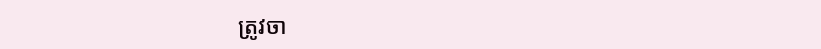ត្រូវចា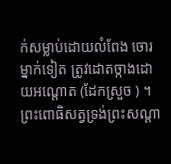ក់សម្លាប់ដោយលំពែង ចោរម្នាក់ទៀត ត្រូវដោតច្កាងដោយអណ្ដោត (ដែកស្រួច ) ។ ព្រះពោធិសត្វទ្រង់ព្រះសណ្ដា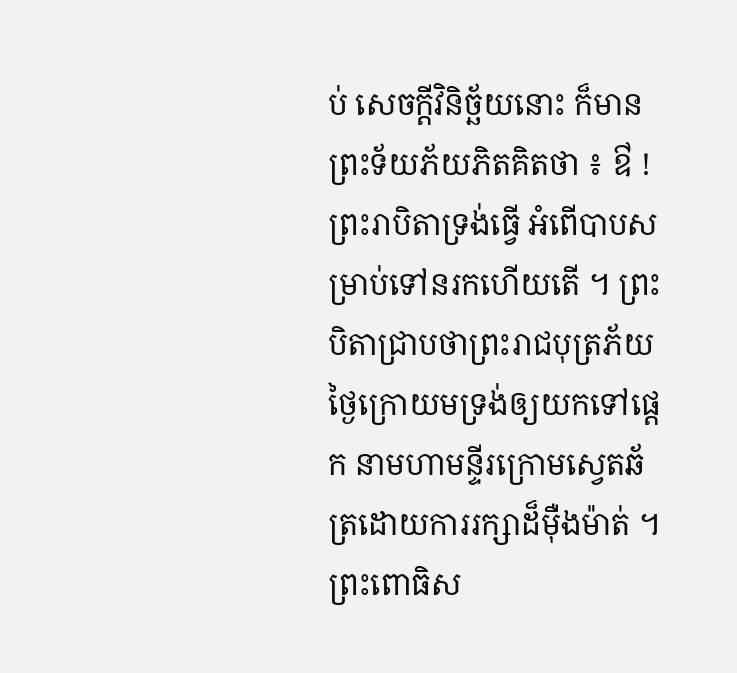ប់ សេចក្ដីវិនិច្ឆ័យនោះ ក៏មានព្រះទ័យភ័យភិតគិតថា ៖ ឳ ! ព្រះរាបិតាទ្រង់ធ្វើ អំពើបាបសម្រាប់ទៅនរកហើយតើ ។ ព្រះបិតាជ្រាបថាព្រះរាជបុត្រភ័យ ថ្ងៃក្រោយមទ្រង់ឲ្យយកទៅផ្ដេក នាមហាមន្ទីរក្រោមស្វេតឆ័ត្រដោយការរក្សាដ៏ម៉ឺងម៉ាត់ ។ ព្រះពោធិស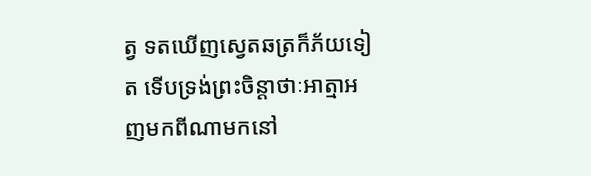ត្វ ទតឃើញស្វេតឆត្រក៏ភ័យទៀត ទើបទ្រង់ព្រះចិន្ដាថាៈអាត្មាអញមកពីណាមកនៅ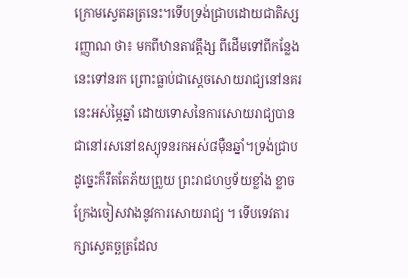ក្រោមស្វេតឆត្រនេះ។ទើបទ្រង់ជ្រាបដោយជាតិស្សរញ្ញាណ ថា៖ មកពីឋានតាវត្តឹង្ស ពីដើមទៅពីកន្លែងនេះទៅនរក ព្រោះធ្លាប់ជាស្ដេចសោយរាជ្យនៅនគរនេះអស់ម្ភៃឆ្នាំ ដោយទោសនៃការសោយរាជ្យបានជានៅរសនៅឧស្យុទនរកអស់៨ម៉ឺនឆ្នាំ។ទ្រង់ជ្រាបដូច្នេះក៏រឹតតែភ័យព្រួយ ព្រះរាជហឫទ័យខ្លាំង ខ្លាចក្រែងចៀសវាងនូវការសោយរាជ្យ ។ ទើបទេវតារក្សាស្វេតច្ឆត្រដែល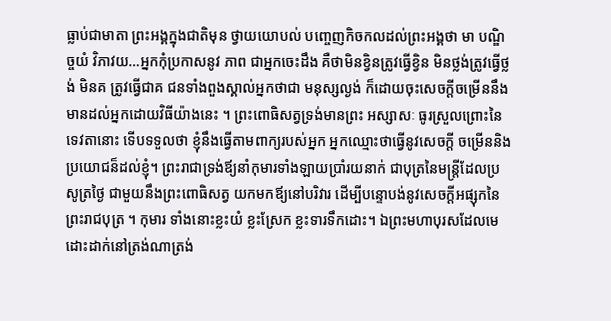ធ្លាប់ជាមាតា ព្រះអង្គក្នុងជាតិមុន ថ្វាយយោបល់ បញ្ចេញកិចកលដល់ព្រះអង្គថា មា បណ្ឌិច្ចយំ វិភាវយ…អ្នកកុំប្រកាសនូវ ភាព ជាអ្នកចេះដឹង គឺថាមិនខ្វិនត្រូវធ្វើខ្វិន មិនថ្លង់ត្រូវធ្វើថ្លង់ មិនគ ត្រូវធ្វើជាគ ជនទាំងពួងស្គាល់អ្នកថាជា មនុស្សល្ងង់ ក៏ដោយចុះសេចក្តីចម្រើននឹងមានដល់អ្នកដោយវិធីយ៉ាងនេះ ។ ព្រះពោធិសត្វទ្រង់មានព្រះ អស្សាសៈ ធូរស្រួលព្រោះនៃទេវតានោះ ទើបទទួលថា ខ្ញុំនឹងធ្វើតាមពាក្យរបស់អ្នក អ្នកឈ្មោះថាធ្វើនូវសេចក្តី ចម្រើននិងប្រយោជន៏ដល់ខ្ញុំ។ ព្រះរាជាទ្រង់ឪ្យនាំកុមារទាំងឡាយប្រាំរយនាក់ ជាបុត្រនៃមន្រ្តីដែលប្រសូត្រថ្ងៃ ជាមួយនឹងព្រះពោធិសត្វ យកមកឪ្យនៅបរិវារ ដើម្បីបន្ទោបង់នូវសេចក្តីអផ្សុកនៃព្រះរាជបុត្រ ។ កុមារ ទាំងនោះខ្លះយំ ខ្លះស្រែក ខ្លះទារទឹកដោះ។ ឯព្រះមហាបុរសដែលមេដោះដាក់នៅត្រង់ណាត្រង់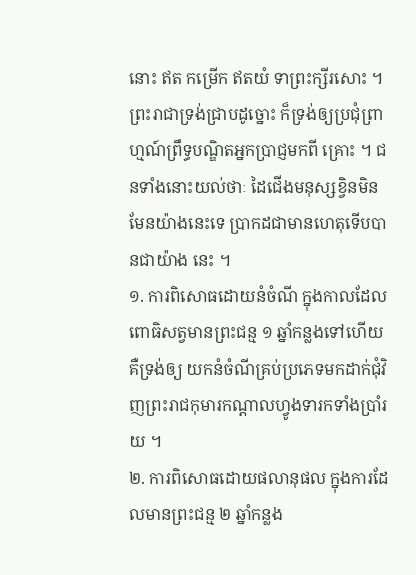នោះ ឥត កម្រើក ឥតយំ ទាព្រះក្សីរសោះ ។ ព្រះរាជាទ្រង់ជ្រាបដូច្នោះ ក៏ទ្រង់ឲ្យប្រជុំព្រាហ្មណ៍ព្រឹទ្ធបណ្ឌិតអ្នកប្រាជ្ញមកពី គ្រោះ ។ ជនទាំងនោះយល់ថាៈ ដៃជើងមនុស្សខ្វិនមិនមែនយ៉ាងនេះទេ ប្រាកដជាមានហេតុទើបបានជាយ៉ាង នេះ ។
១. ការពិសោធដោយនំចំណី ក្នុងកាលដែលពោធិសត្វមានព្រះជន្ម ១ ឆ្នាំកន្លងទៅហើយ គឺទ្រង់ឲ្យ យកនំចំណីគ្រប់ប្រភេទមកដាក់ជុំវិញព្រះរាជកុមារកណ្តាលហ្វូងទារកទាំងប្រាំរយ ។
២. ការពិសោធដោយផលានុផល ក្នុងការដែលមានព្រះជន្ម ២ ឆ្នាំកន្លង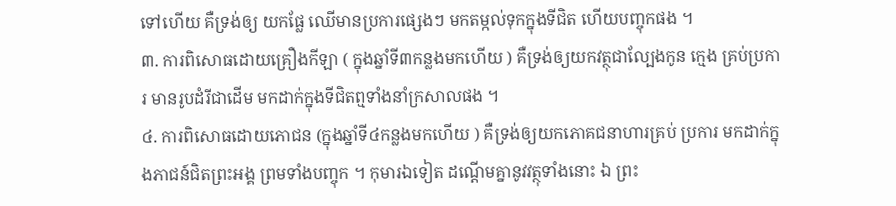ទៅហើយ គឺទ្រង់ឲ្យ យកផ្លែ ឈើមានប្រការផ្សេងៗ មកតម្កល់ទុកក្នុងទីជិត ហើយបញ្ចុកផង ។
៣. ការពិសោធដោយគ្រឿងកីឡា ( ក្នុងឆ្នាំទី៣កន្លងមកហើយ ) គឺទ្រង់ឲ្យយកវត្ថុជាល្បែងកូន ក្មេង គ្រប់ប្រការ មានរូបដំរីជាដើម មកដាក់ក្នុងទីជិតព្មទាំងនាំក្រសាលផង ។
៤. ការពិសោធដោយភោជន (ក្នុងឆ្នាំទី៤កន្លងមកហើយ ) គឺទ្រង់ឲ្យយកភោគជនាហារគ្រប់ ប្រការ មកដាក់ក្នុងភាជន៍ជិតព្រះអង្គ ព្រមទាំងបញ្ចុក ។ កុមារឯទៀត ដណ្តើមគ្នានូវវត្ថុទាំងនោះ ឯ ព្រះ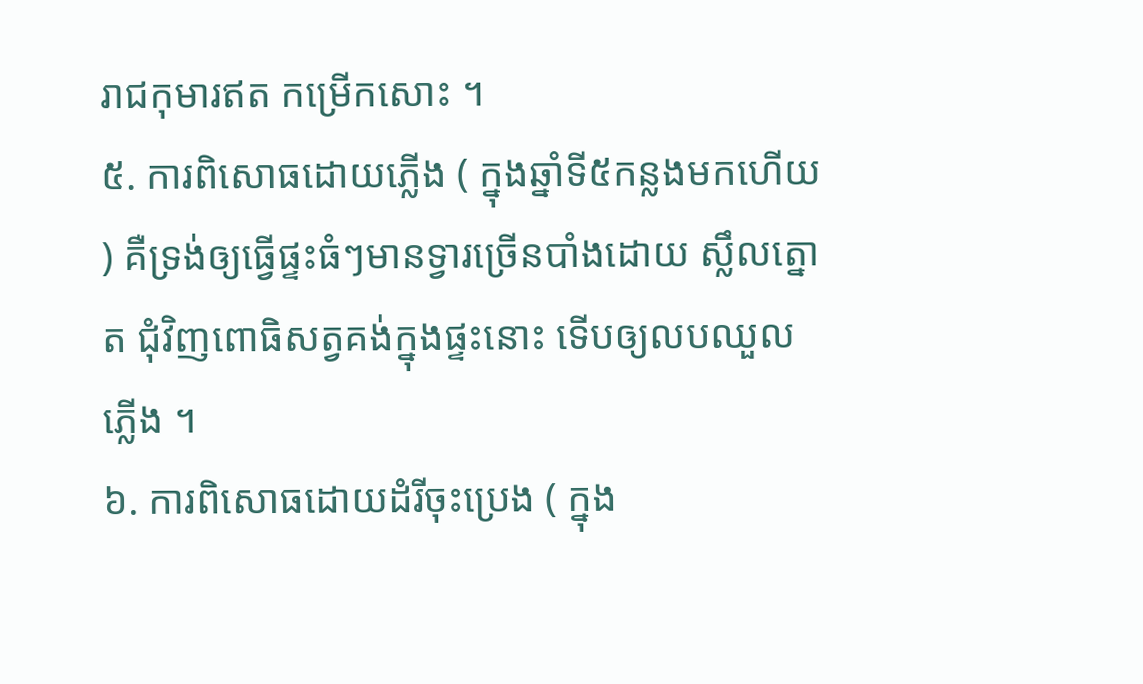រាជកុមារឥត កម្រើកសោះ ។
៥. ការពិសោធដោយភ្លើង ( ក្នុងឆ្នាំទី៥កន្លងមកហើយ ) គឺទ្រង់ឲ្យធ្វើផ្ទះធំៗមានទ្វារច្រើនបាំងដោយ ស្លឹលត្នោត ជុំវិញពោធិសត្វគង់ក្នុងផ្ទះនោះ ទើបឲ្យលបឈួលភ្លើង ។
៦. ការពិសោធដោយដំរីចុះប្រេង ( ក្នុង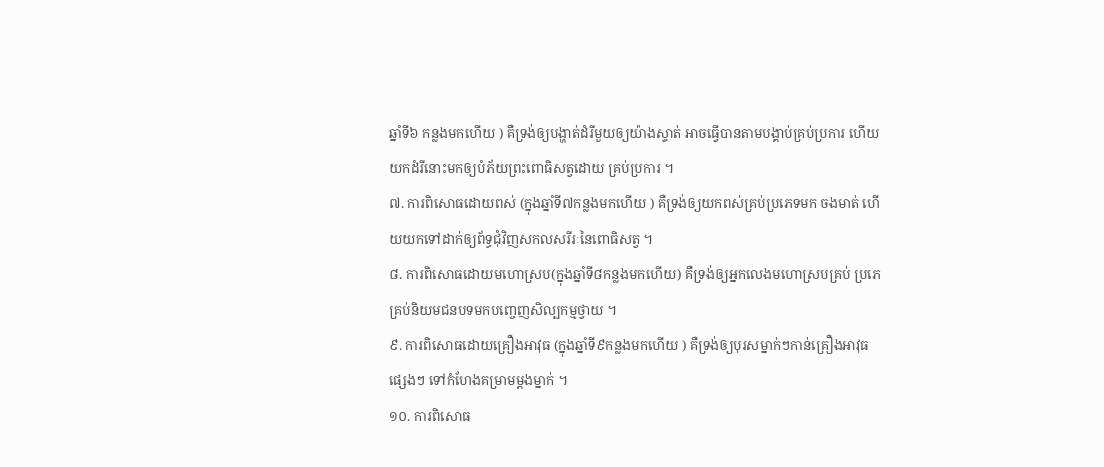ឆ្នាំទី៦ កន្លងមកហើយ ) គឺទ្រង់ឲ្យបង្ហាត់ដំរីមួយឲ្យយ៉ាងស្ទាត់ អាចធ្វើបានតាមបង្គាប់គ្រប់ប្រការ ហើយយកដំរីនោះមកឲ្យបំភ័យព្រះពោធិសត្វដោយ គ្រប់ប្រការ ។
៧. ការពិសោធដោយពស់ (ក្នុងឆ្នាំទី៧កន្លងមកហើយ ) គឺទ្រង់ឲ្យយកពស់គ្រប់ប្រភេទមក ចងមាត់ ហើយយកទៅដាក់ឲ្យព័ទ្ធជុំវិញសកលសរីរៈនៃពោធិសត្វ ។
៨. ការពិសោធដោយមហោស្រប(ក្នុងឆ្នាំទី៨កន្លងមកហើយ) គឺទ្រង់ឲ្យអ្នកលេងមហោស្របគ្រប់ ប្រភេ គ្រប់និយមជនបទមកបញ្ចេញសិល្បកម្មថ្វាយ ។
៩. ការពិសោធដោយគ្រឿងអាវុធ (ក្នុងឆ្នាំទី៩កន្លងមកហើយ ) គឺទ្រង់ឲ្យបុរសម្នាក់ៗកាន់គ្រឿងអាវុធ ផ្សេងៗ ទៅកំហែងគម្រាមម្តងម្នាក់ ។
១០. ការពិសោធ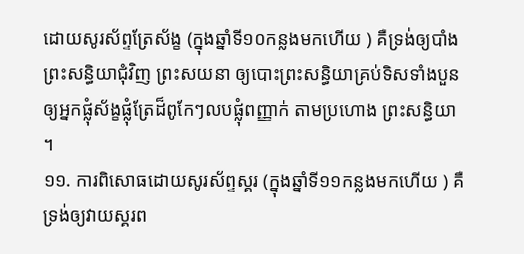ដោយសូរស័ព្ទត្រែស័ង្ខ (ក្នុងឆ្នាំទី១០កន្លងមកហើយ ) គឺទ្រង់ឲ្យបាំងព្រះសន្ធិយាជុំវិញ ព្រះសយនា ឲ្យបោះព្រះសន្ធិយាគ្រប់ទិសទាំងបួនឲ្យអ្នកផ្លុំស័ង្ខផ្លុំត្រែដ៏ពូកែៗលបផ្លុំពញ្ញាក់ តាមប្រហោង ព្រះសន្ធិយា ។
១១. ការពិសោធដោយសូរស័ព្ទស្គរ (ក្នុងឆ្នាំទី១១កន្លងមកហើយ ) គឺទ្រង់ឲ្យវាយស្គរព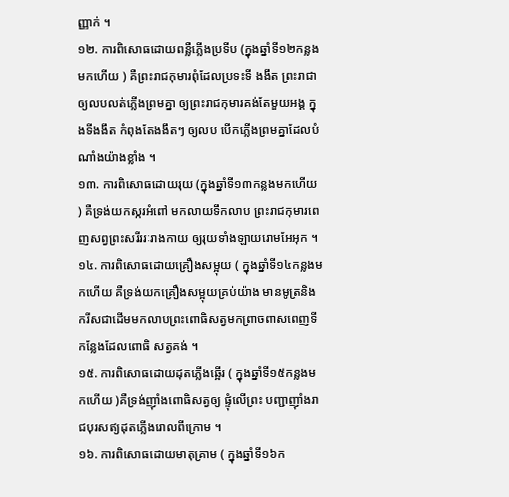ញ្ញាក់ ។
១២. ការពិសោធដោយពន្លឺភ្លើងប្រទីប (ក្នុងឆ្នាំទី១២កន្លងមកហើយ ) គឺព្រះរាជកុមារពុំដែលប្រទះទី ងងឹត ព្រះរាជាឲ្យលបលត់ភ្លើងព្រមគ្នា ឲ្យព្រះរាជកុមារគង់តែមួយអង្គ ក្នុងទីងងឹត កំពុងតែងងឹតៗ ឲ្យលប បើកភ្លើងព្រមគ្នាដែលបំណាំងយ៉ាងខ្លាំង ។
១៣. ការពិសោធដោយរុយ (ក្នុងឆ្នាំទី១៣កន្លងមកហើយ ) គឺទ្រង់យកស្ករអំពៅ មកលាយទឹកលាប ព្រះរាជកុមារពេញសព្វព្រះសរីររៈរាងកាយ ឲ្យរុយទាំងឡាយរោមអែអុក ។
១៤. ការពិសោធដោយគ្រឿងសម្អុយ ( ក្នុងឆ្នាំទី១៤កន្លងមកហើយ គឺទ្រង់យកគ្រឿងសម្អុយគ្រប់យ៉ាង មានមូត្រនិងករីសជាដើមមកលាបព្រះពោធិសត្វមកព្រាចពាសពេញទីកន្លែងដែលពោធិ សត្វគង់ ។
១៥. ការពិសោធដោយដុតភ្លើងឆ្អើរ ( ក្នុងឆ្នាំទី១៥កន្លងមកហើយ )គឺទ្រង់ញ៉ាំងពោធិសត្វឲ្យ ផ្ទុំលើព្រះ បញ្ជាញ៉ាំងរាជបុរសឥ្យដុតភ្លើងរោលពីក្រោម ។
១៦. ការពិសោធដោយមាតុគ្រាម ( ក្នុងឆ្នាំទី១៦ក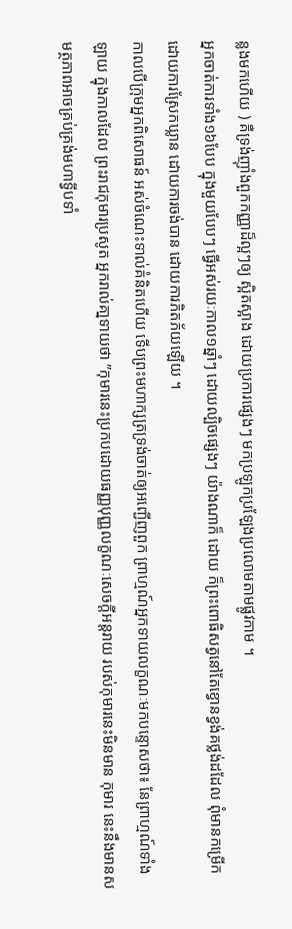ន្លងមកហើយ ) គឺទ្រង់ញ៉ាំងពួកកញ្ញាដ៏ល្អៗឲ្យ ស្អិតស្អាង ដោយប្រការផ្សេងៗ មកប្រឡូកប្រឡែងប្រលោមតាមផ្លូវកាម ។
អ្នកចាត់ការទាំង១៦បែប ក្នុងមួយបែបៗ ធ្វើអស់រយៈកាល១ឆ្នាំៗ ដោយល្បិចផ្សេងៗ យ៉ាងណាក៏ ដោយ ក៏ព្រះពោធិសត្វនៅតែខ្វោនខ្វង់គថ្លង់ដដែល ពុំមានកម្រើកដោយការស្រែកឃ្លាន ដោយការចង់បាន ដោយការភិតភ័យឡើយ ។
កាលបើក្រុមអ្នកពិសោធន៍ អស់ចំណេះទាល់គំនិតហើយ ទើបព្រះមហាក្សត្រទ្រង់ចាត់ឲ្យអញ្ជើញពួក ព្រាហ្មណ៍អ្នកទាយលក្ខណៈមកបន្ទោសថា៖ នែព្រាហ្មណ៍ទាំងឡាយ ក្នុងកាលដែល ព្រះរាជកុមារប្រសូត អ្នករាល់គា្នទាយថា ”កុមារនេះប្រកបដោយធញ្ញបុញ្ញលក្ខណៈសេចក្ដីអន្តរាយ របស់កុមារនេះមិនមាន កុមារ នេះនឹងមានសមត្ថភាពអាចគ្រប់គ្រង់មហាទ្វីបទាំ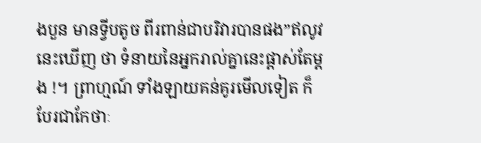ងបួន មានទ្វីបតូច ពីរពាន់ជាបរិវារបានផង”ឥលូវនេះឃើញ ថា ទំនាយនៃអ្នករាល់គ្នានេះផ្ដាស់តែម្ដង !។ ព្រាហ្មណ៍ ទាំងឡាយគន់គូរមើលទៀត ក៏បែរជាកែថាៈ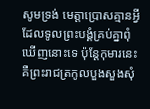សូមទ្រង់ មេត្តាប្រោសគ្មានអ្វីដែលទូលព្រះបង្គំគ្រប់គ្នាពុំ ឃើញនោះទេ ប៉ុន្ដែកុមារនេះ គឺព្រះរាជត្រកូលបួងសួងសុំ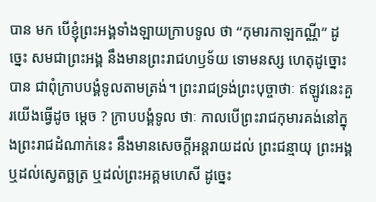បាន មក បើខ្ញុំព្រះអង្គទាំងឡាយក្រាបទូល ថា “កុមារកាឡកណ្ណី” ដូច្នេះ សមជាព្រះអង្គ នឹងមានព្រះរាជហឫទ័យ ទោមនស្ស ហេតុដូច្នោះបាន ជាពុំក្រាបបង្គំទូលតាមត្រង់។ ព្រះរាជទ្រង់ព្រះបុច្ចាថាៈ ឥឡូវនេះគួរយើងធ្វើដូច ម្ដេច ? ក្រាបបង្គំទូល ថាៈ កាលបើព្រះរាជកុមារគង់នៅក្នុងព្រះរាជដំណាក់នេះ នឹងមានសេចក្ដីអន្ដរាយដល់ ព្រះជន្មាយុ ព្រះអង្គ ឬដល់ស្វេតច្ឆត្រ ឬដល់ព្រះអគ្គមហេសី ដូច្នេះ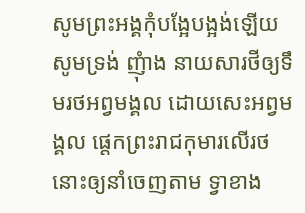សូមព្រះអង្គកុំបង្អែបង្អង់ឡើយ សូមទ្រង់ ញុំាង នាយសារថីឲ្យទឹមរថអព្វមង្គល ដោយសេះអព្វមង្គល ផ្ដេកព្រះរាជកុមារលើរថនោះឲ្យនាំចេញតាម ទ្វាខាង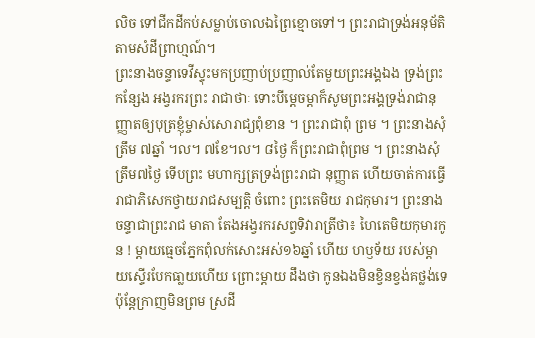លិច ទៅជីកដីកប់សម្លាប់ចោលឯព្រៃខ្មោចទៅ។ ព្រះរាជាទ្រង់អនុម័តិតាមសំដីព្រាហ្មណ៍។
ព្រះនាងចន្ទាទេវីស្ទុះមកប្រញាប់ប្រញាល់តែមួយព្រះអង្គឯង ទ្រង់ព្រះកន្សែង អង្វរករព្រះ រាជាថាៈ ទោះបីម្ដេចម្ដាក៏សូមព្រះអង្គទ្រង់រាជានុញ្ញាតឲ្យបុត្រខ្ញុំម្ចាស់សោរាជ្យពុំខាន ។ ព្រះរាជាពុំ ព្រម ។ ព្រះនាងសុំ ត្រឹម ៧ឆ្នាំ ។ល។ ៧ខែ។ល។ ៨ថ្ងៃ ក៏ព្រះរាជាពុំព្រម ។ ព្រះនាងសុំត្រឹម៧ថ្ងៃ ទើបព្រះ មហាក្សត្រទ្រង់ព្រះរាជា នុញ្ញាត ហើយចាត់ការធ្វើរាជាភិសេកថ្វាយរាជសម្បត្តិ ចំពោះ ព្រះតេមិយ រាជកុមារ។ ព្រះនាងចន្ទាជាព្រះរាជ មាតា តែងអង្វរករសព្វទិវារាត្រីថា៖ ហៃតេមិយកុមារកូន ! ម្ដាយធ្មេចភ្នែកពុំលក់សោះអស់១៦ឆ្នាំ ហើយ ហឫទ័យ របស់ម្ដាយស្ទើរបែកធា្លយហើយ ព្រោះម្ដាយ ដឹងថា កូនឯងមិនខ្វិនខ្វង់គថ្លង់ទេ ប៉ុន្តែក្រាញមិនព្រម ស្រដី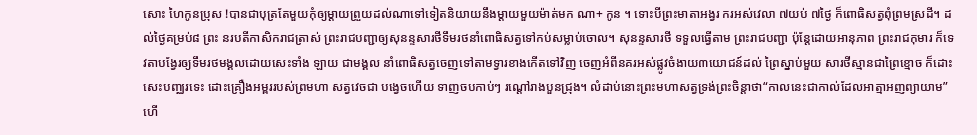សោះ ហៃកូនប្រុស !បានជាបុត្រតែមួយកុំឲ្យម្ដាយព្រួយដល់ណាទៅទៀតនិយាយនឹងម្ដាយមួយម៉ាត់មក ណា+ កូន ។ ទោះបីព្រះមាតាអង្វរ ករអស់វេលា ៧យប់ ៧ថ្ងៃ ក៏ពោធិសត្វពុំព្រមស្រដី។ ដល់ថ្ងៃគម្រប់៨ ព្រះ នរបតីកាសិករាជត្រាស់ ព្រះរាជបញ្ជាឲ្យសុនន្ទសារថីទឹមរថនាំពោធិសត្វទៅកប់សម្លាប់ចោល។ សុនន្ទសារថី ទទួលធ្វើតាម ព្រះរាជបញ្ជា ប៉ុន្ដែដោយអានុភាព ព្រះរាជកុមារ ក៏ទេវតាបង្វែរឲ្យទឹមរថមង្គលដោយសេះទាំង ឡាយ ជាមង្គល នាំពោធិសត្វចេញទៅតាមទ្វារខាងកើតទៅវិញ ចេញអំពីនគរអស់ផ្លូវចំងាយ៣យោជន៍ដល់ ព្រៃស្នាប់មួយ សារថីស្មានជាព្រៃខ្មោច ក៏ដោះសេះបញ្ឈរទេះ ដោះគ្រឿងអម្ពររបស់ព្រមហា សត្វវេចជា បង្វេចហើយ ទាញចបកាប់ៗ រណ្ដៅរាងបួនជ្រុង។ លំដាប់នោះព្រះមហាសត្វទ្រង់ព្រះចិន្ដាថា“កាលនេះជាកាល់ដែលអាត្មាអញព្យាយាម”ហើ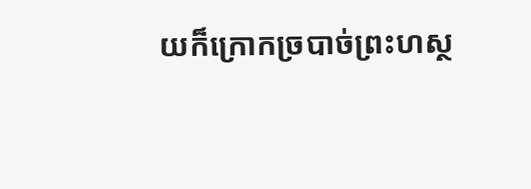យក៏ក្រោកច្របាច់ព្រះហស្ថ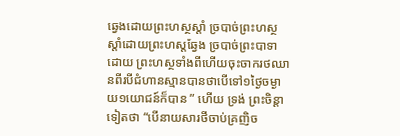ឆ្វេងដោយព្រះហស្ថស្ដាំ ច្របាច់ព្រះហស្ថស្ដាំដោយព្រះហស្ដឆ្វែង ច្របាច់ព្រះបាទាដោយ ព្រះហស្ថទាំងពីហើយចុះចាករថឈានពីរបីជំហានស្មានបានថាបើទៅ១ថ្ងៃចម្ងាយ១យោជន៍ក៏បាន ” ហើយ ទ្រង់ ព្រះចិន្ដាទៀតថា “បើនាយសារថីចាប់គ្រញិច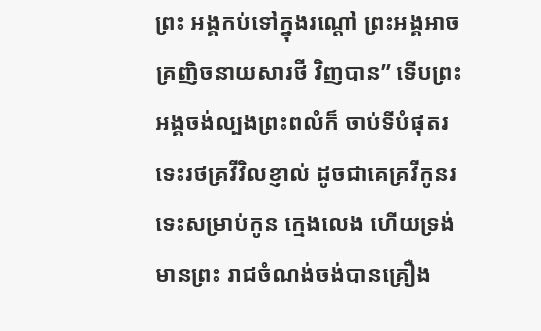ព្រះ អង្គកប់ទៅក្នុងរណ្ដៅ ព្រះអង្គអាចគ្រញិចនាយសារថី វិញបាន” ទើបព្រះអង្គចង់ល្បងព្រះពលំក៏ ចាប់ទីបំផុតរទេះរថគ្រវីវិលខ្ញាល់ ដូចជាគេគ្រវីកូនរទេះសម្រាប់កូន ក្មេងលេង ហើយទ្រង់មានព្រះ រាជចំណង់ចង់បានគ្រឿង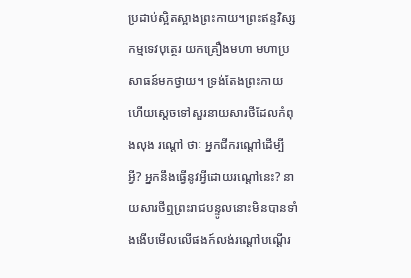ប្រដាប់ស្អិតស្អាងព្រះកាយ។ព្រះឥន្ទវិស្សកម្មទេវបុត្ថេរ យកគ្រឿងមហា មហាប្រសាធន៍មកថ្វាយ។ ទ្រង់តែងព្រះកាយហើយសេ្ដចទៅសួរនាយសារថីដែលកំពុងលុង រណ្ដៅ ថាៈ អ្នកជីករណ្ដៅដើម្បីអ្វី? អ្នកនឹងធ្វើនូវអ្វីដោយរណ្ដៅនេះ? នាយសារថីឮព្រះរាជបន្ទូលនោះមិនបានទាំងងើបមើលលើផងក៍លង់រណ្ដៅបណ្ដើរ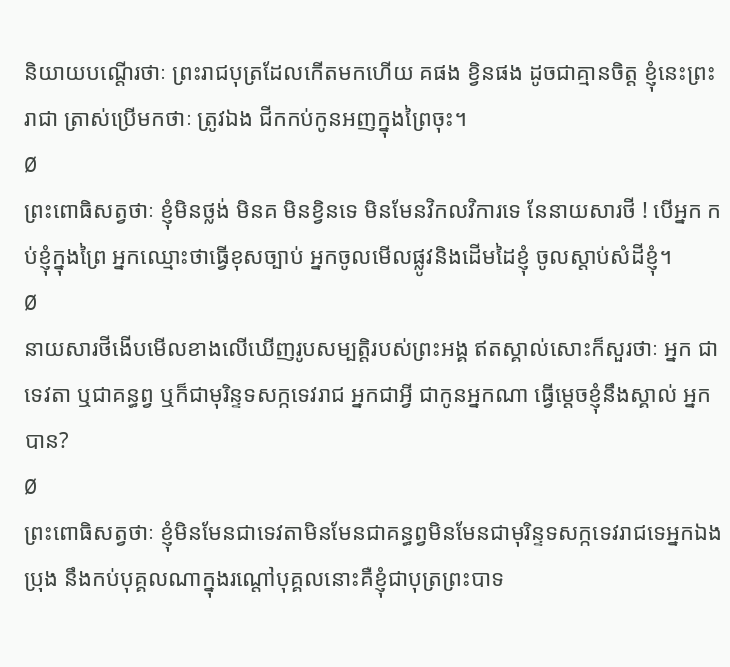និយាយបណ្ដើរថាៈ ព្រះរាជបុត្រដែលកើតមកហើយ គផង ខ្វិនផង ដូចជាគ្មានចិត្ត ខ្ញុំនេះព្រះរាជា ត្រាស់ប្រើមកថាៈ ត្រូវឯង ជីកកប់កូនអញក្នុងព្រៃចុះ។
Ø
ព្រះពោធិសត្វថាៈ ខ្ញុំមិនថ្លង់ មិនគ មិនខ្វិនទេ មិនមែនវិកលវិការទេ នែនាយសារថី ! បើអ្នក កប់ខ្ញុំក្នុងព្រៃ អ្នកឈ្មោះថាធ្វើខុសច្បាប់ អ្នកចូលមើលផ្លូវនិងដើមដៃខ្ញុំ ចូលស្ដាប់សំដីខ្ញុំ។
Ø
នាយសារថីងើបមើលខាងលើឃើញរូបសម្បត្តិរបស់ព្រះអង្គ ឥតស្គាល់សោះក៏សួរថាៈ អ្នក ជាទេវតា ឬជាគន្ធព្វ ឬក៏ជាមុរិន្ទទសក្កទេវរាជ អ្នកជាអ្វី ជាកូនអ្នកណា ធ្វើម្ដេចខ្ញុំនឹងស្គាល់ អ្នកបាន?
Ø
ព្រះពោធិសត្វថាៈ ខ្ញុំមិនមែនជាទេវតាមិនមែនជាគន្ធព្វមិនមែនជាមុរិន្ទទសក្កទេវរាជទេអ្នកឯងប្រុង នឹងកប់បុគ្គលណាក្នុងរណ្ដៅបុគ្គលនោះគឺខ្ញុំជាបុត្រព្រះបាទ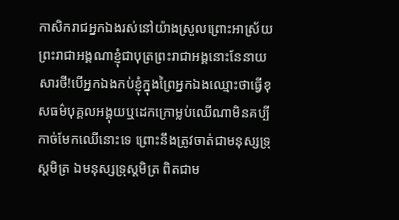កាសិករាជអ្នកឯងរស់នៅយ៉ាងស្រួលព្រោះអាស្រ័យព្រះរាជាអង្គណាខ្ញុំជាបុត្រព្រះរាជាអង្គនោះនែនាយសារថី!បើអ្នកឯងកប់ខ្ញុំក្នុងព្រៃអ្នកឯងឈ្មោះថាធ្វើខុសធម៌បុគ្គលអង្គុយឬដេកក្រោម្លប់ឈើណាមិនគប្បី កាច់មែកឈើនោះទេ ព្រោះនឹងត្រូវចាត់ជាមនុស្សទ្រុស្ដមិត្រ ឯមនុស្សទ្រុស្ដមិត្រ ពិតជាម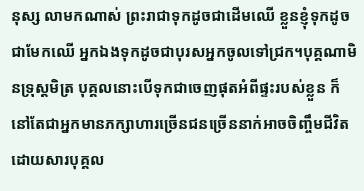នុស្ស លាមកណាស់ ព្រះរាជាទុកដូចជាដើមឈើ ខ្លួនខ្ញុំទុកដូចជាមែកឈើ អ្នកឯងទុកដូចជាបុរសអ្នកចូលទៅជ្រក។បុគ្គណាមិនទ្រុស្ដមិត្រ បុគ្គលនោះបើទុកជាចេញផុតអំពីផ្ទះរបស់ខ្លួន ក៏នៅតែជាអ្នកមានភក្សាហារច្រើនជនច្រើននាក់អាចចិញ្ចឹមជីវិត ដោយសារបុគ្គល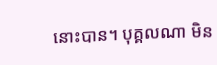នោះបាន។ បុគ្គលណា មិន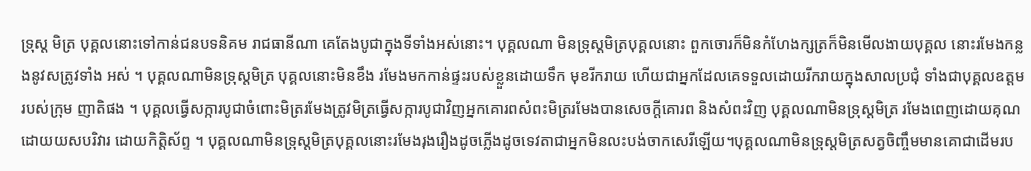ទ្រុស្ដ មិត្រ បុគ្គលនោះទៅកាន់ជនបទនិគម រាជធានីណា គេតែងបូជាក្នុងទីទាំងអស់នោះ។ បុគ្គលណា មិនទ្រុស្តមិត្របុគ្គលនោះ ពួកចោរក៏មិនកំហែងក្សត្រក៏មិនមើលងាយបុគ្គល នោះរមែងកន្លងនូវសត្រូវទាំង អស់ ។ បុគ្គលណាមិនទ្រុស្តមិត្រ បុគ្គលនោះមិនខឹង រមែងមកកាន់ផ្ទះរបស់ខ្លួនដោយទឹក មុខរីករាយ ហើយជាអ្នកដែលគេទទួលដោយរីករាយក្នុងសាលប្រជុំ ទាំងជាបុគ្គលឧត្តមរបស់ក្រុម ញាតិផង ។ បុគ្គលធ្វើសក្ការបូជាចំពោះមិត្ររមែងត្រូវមិត្រធ្វើសក្ការបូជាវិញអ្នកគោរពសំពះមិត្ររមែងបានសេចក្តីគោរព និងសំពះវិញ បុគ្គលណាមិនទ្រុស្តមិត្រ រមែងពេញដោយគុណដោយយសបរិវារ ដោយកិត្តិស័ព្ទ ។ បុគ្គលណាមិនទ្រុស្តមិត្របុគ្គលនោះរមែងរុងរឿងដូចភ្លើងដូចទេវតាជាអ្នកមិនលះបង់ចាកសេរីឡើយ។បុគ្គលណាមិនទ្រុស្តមិត្រសត្វចិញ្ចឹមមានគោជាដើមរប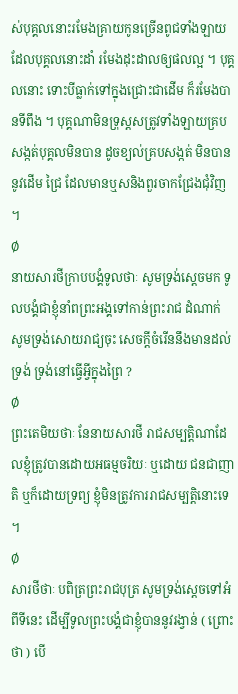ស់បុគ្គលនោះរមែងគ្រាយកូនច្រើនពូជទាំងឡាយដែលបុគ្គលនោះដាំ រមែងដុះដាលឲ្យផលល្អ ។ បុគ្គលនោះ ទោះបីធ្លាក់ទៅក្នុងជ្រោះជាដើម ក៏រមែងបានទីពឹង ។ បុគ្គណាមិនទ្រុស្ដសត្រូវទាំងឡាយគ្របសង្កត់បុគ្គលមិនបាន ដូចខ្យល់គ្របសង្កត់ មិនបាននូវដើម ជ្រៃ ដែលមានឬសនិងពួរចាកជ្រែងជុំវិញ ។
Ø
នាយសារថីក្រាបបង្គំទូលថាៈ សូមទ្រង់ស្តេចមក ទូលបង្គំជាខ្ញុំនាំពព្រះអង្គទៅកាន់ព្រះរាជ ដំណាក់ សូមទ្រង់សោយរាជ្យចុះ សេចក្តីចំរើននឹងមានដល់ទ្រង់ ទ្រង់នៅធ្វើអ្វីក្នុងព្រៃ ?
Ø
ព្រះតេមិយថាៈ នែនាយសារថី រាជសម្បត្តិណាដែលខ្ញុំត្រូវបានដោយអធម្មចរិយៈ ឬដោយ ជនជាញាតិ ឬក៏ដោយទ្រព្យ ខ្ញុំមិនត្រូវការរាជសម្បត្តិនោះទេ ។
Ø
សារថីថាៈ បពិត្រព្រះរាជបុត្រ សូមទ្រង់ស្ដេចទៅអំពីទីនេះ ដើម្បីទូលព្រះបង្គំជាខ្ញុំបាននូវរង្វាន់ ( ព្រោះថា ) បើ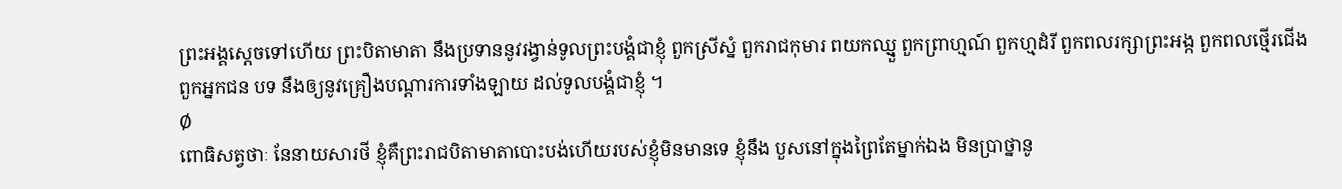ព្រះអង្គស្តេចទៅហើយ ព្រះបិតាមាតា នឹងប្រទាននូវរង្វាន់ទូលព្រះបង្គំជាខ្ញុំ ពួកស្រីស្នំ ពួករាជកុមារ ពយកឈ្មួ្ញ ពួកព្រាហ្មណ៍ ពួកហ្មដំរី ពួកពលរក្សាព្រះអង្ក ពួកពលថ្មើរជើង ពួកអ្នកជន បទ នឹងឲ្យនូវគ្រឿងបណ្តារការទាំងឡាយ ដល់ទូលបង្គំជាខ្ញុំ ។
Ø
ពោធិសត្វថាៈ នែនាយសារថី ខ្ញុំគឺព្រះរាជបិតាមាតាបោះបង់ហើយរបស់ខ្ញុំមិនមានទេ ខ្ញុំនឹង បួសនៅក្នុងព្រៃតែម្នាក់ឯង មិនប្រាថ្នានូ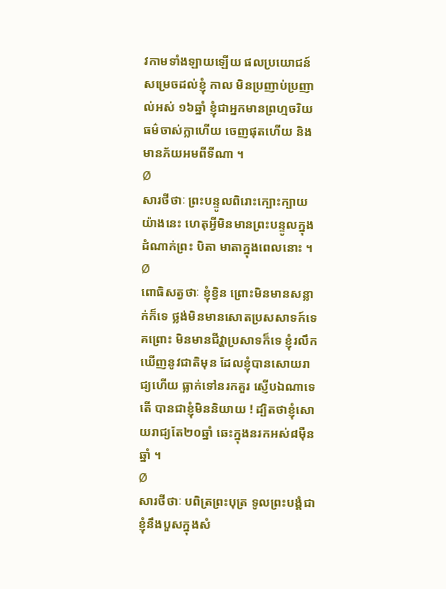វកាមទាំងឡាយឡើយ ផលប្រយោជន៍សម្រេចដល់ខ្ញុំ កាល មិនប្រញាប់ប្រញាល់អស់ ១៦ឆ្នាំ ខ្ញុំជាអ្នកមានព្រហ្មចរិយធម៌ចាស់ក្លាហើយ ចេញផុតហើយ និង មានភ័យអមពីទីណា ។
Ø
សារថីថាៈ ព្រះបន្ទូលពិរោះក្បោះក្បាយយ៉ាងនេះ ហេតុអ្វីមិនមានព្រះបន្ទូលក្នុងដំណាក់ព្រះ បិតា មាតាក្នុងពេលនោះ ។
Ø
ពោធិសត្វថាៈ ខ្ញុំខ្វិន ព្រោះមិនមានសន្លាក់ក៏ទេ ថ្លង់មិនមានសោតប្រសសាទក៍ទេ គព្រោះ មិនមានជីវ្ហាប្រសាទក៏ទេ ខ្ញុំរលឹកឃើញនូវជាតិមុន ដែលខ្ញុំបានសោយរាជ្យហើយ ធ្លាក់ទៅនរកគួរ ស្ញើបឯណាទេតើ បានជាខ្ញុំមិននិយាយ ! ដ្បិតថាខ្ញុំសោយរាជ្យតែ២០ឆ្នាំ ឆេះក្នុងនរកអស់៨ម៉ឺន ឆ្នាំ ។
Ø
សារថីថាៈ បពិត្រព្រះបុត្រ ទូលព្រះបង្គំជាខ្ញុំនឹងបួសក្នុងសំ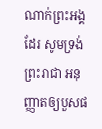ណាក់ព្រះអង្គដែរ សូមទ្រង់ព្រះរាជា អនុញ្ញាតឲ្យបួសផ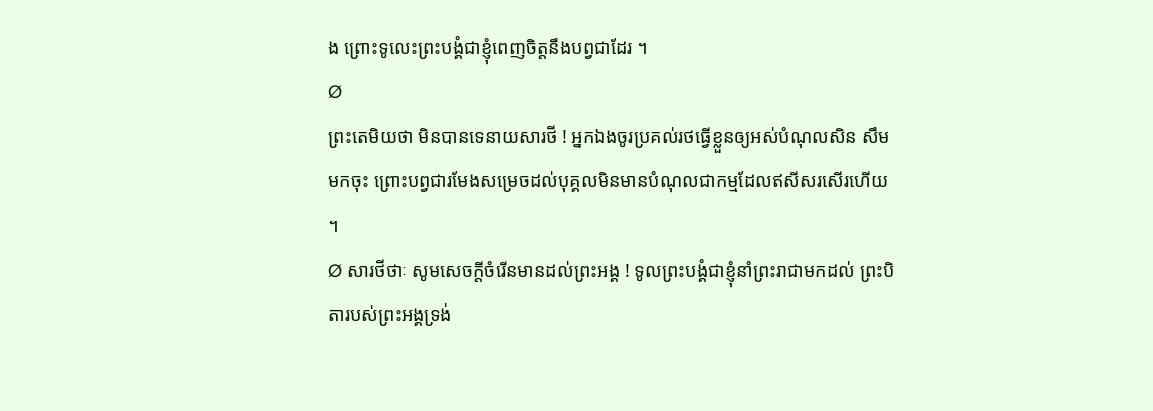ង ព្រោះទូលេះព្រះបង្គំជាខ្ញុំពេញចិត្តនឹងបព្វជាដែរ ។
Ø
ព្រះតេមិយថា មិនបានទេនាយសារថី ! អ្នកឯងចូរប្រគល់រថធ្វើខ្លួនឲ្យអស់បំណុលសិន សឹម មកចុះ ព្រោះបព្វជារមែងសម្រេចដល់បុគ្គលមិនមានបំណុលជាកម្មដែលឥសីសរសើរហើយ ។
Ø សារថីថាៈ សូមសេចក្តីចំរើនមានដល់ព្រះអង្គ ! ទូលព្រះបង្គំជាខ្ញុំនាំព្រះរាជាមកដល់ ព្រះបិតារបស់ព្រះអង្គទ្រង់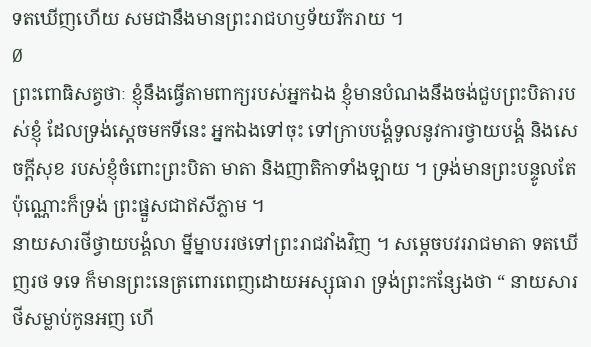ទតឃើញហើយ សមជានឹងមានព្រះរាជហឫទ័យរីករាយ ។
Ø
ព្រះពោធិសត្វថាៈ ខ្ញុំនឹងធ្វើតាមពាក្យរបស់អ្នកឯង ខ្ញុំមានបំណងនឹងចង់ជួបព្រះបិតារបស់ខ្ញុំ ដែលទ្រង់ស្តេចមកទីនេះ អ្នកឯងទៅចុះ ទៅក្រាបបង្គំទូលនូវការថ្វាយបង្គំ និងសេចក្តីសុខ របស់ខ្ញុំចំពោះព្រះបិតា មាតា និងញាតិកាទាំងឡាយ ។ ទ្រង់មានព្រះបន្ទូលតែប៉ុណ្ណោះក៏ទ្រង់ ព្រះផ្នួសជាឥសីភ្លាម ។
នាយសារថីថ្វាយបង្គំលា ម្នីម្នាបររថទៅព្រះរាជវាំងវិញ ។ សម្តេចបវររាជមាតា ទតឃើញរថ ទទេ ក៏មានព្រះនេត្រពោរពេញដោយអស្សុធារា ទ្រង់ព្រះកន្សែងថា “ នាយសារថីសម្លាប់កូនអញ ហើ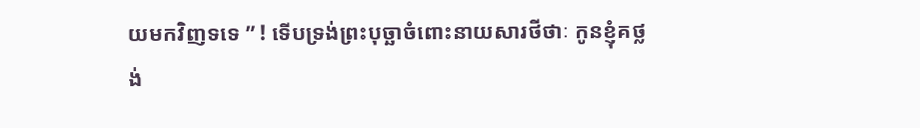យមកវិញទទេ ” ! ទើបទ្រង់ព្រះបុច្ឆាចំពោះនាយសារថីថាៈ កូនខ្ញុំគថ្លង់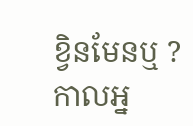ខ្វិនមែនឬ ? កាលអ្ន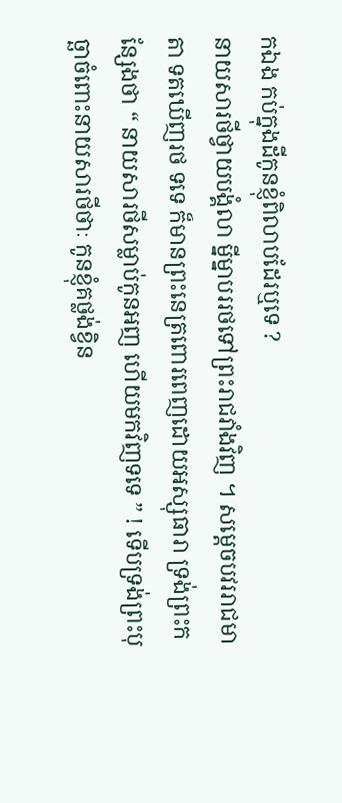កឯង កប់ក្នុងដីកូនខ្ញុំពិលាបដែរឬទេ ?
នាយសារថីថ្វាយបង្គំលា ម្នីម្នាបររថទៅព្រះរាជវាំងវិញ ។ សម្តេចបវររាជមាតា ទតឃើញរថ ទទេ ក៏មានព្រះនេត្រពោរពេញដោយអស្សុធារា ទ្រង់ព្រះកន្សែងថា “ នាយសារថីសម្លាប់កូនអញ ហើយមកវិញទទេ ” ! ទើបទ្រង់ព្រះបុច្ឆាចំពោះនាយសារថីថាៈ កូនខ្ញុំគថ្លង់ខ្វិន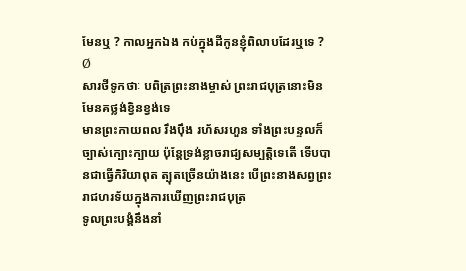មែនឬ ? កាលអ្នកឯង កប់ក្នុងដីកូនខ្ញុំពិលាបដែរឬទេ ?
Ø
សារថីទូកថាៈ បពិត្រព្រះនាងម្ចាស់ ព្រះរាជបុត្រនោះមិនមែនគថ្លង់ខ្វិនខ្វង់ទេ
មានព្រះកាយពល រឹងប៉ឹង រហ័សរហួន ទាំងព្រះបន្ទលក៏ច្បាស់ក្បោះក្បាយ ប៉ុន្ដែទ្រង់ខ្លាចរាជ្យសម្បត្តិទេតើ ទើបបានជាធ្វើកិរិយាពុត ត្បុតច្រើនយ៉ាងនេះ បើព្រះនាងសព្វព្រះរាជហរទ័យក្នុងការឃើញព្រះរាជបុត្រ
ទូលព្រះបង្គំនឹងនាំ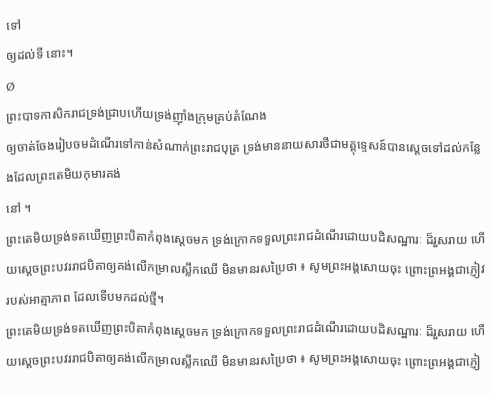ទៅ
ឲ្យដល់ទី នោះ។
Ø
ព្រះបាទកាសិករាជទ្រង់ជ្រាបហើយទ្រង់ញ៉ាំងក្រុមគ្រប់តំណែង
ឲ្យចាត់ចែងរៀបចមដំណើរទៅកាន់សំណាក់ព្រះរាជបុត្រ ទ្រង់មាននាយសារថីជាមគ្គុទ្ទេសន៍បានស្តេចទៅដល់កន្លែងដែលព្រះតេមិយកុមារគង់
នៅ ។
ព្រះតេមិយទ្រង់ទតឃើញព្រះបិតាកំពុងស្ដេចមក ទ្រង់ក្រោកទទួលព្រះរាជដំណើរដោយបដិសណ្ឋារៈ ដ៏រួសរាយ ហើយស្ដេចព្រះបវររាជបិតាឲ្យគង់លើកម្រាលស្លឹកឈើ មិនមានរសប្រៃថា ៖ សូមព្រះអង្គសោយចុះ ព្រោះព្រអង្គជាភ្ញៀវរបស់អាត្មាភាព ដែលទើបមកដល់ថ្មី។
ព្រះតេមិយទ្រង់ទតឃើញព្រះបិតាកំពុងស្ដេចមក ទ្រង់ក្រោកទទួលព្រះរាជដំណើរដោយបដិសណ្ឋារៈ ដ៏រួសរាយ ហើយស្ដេចព្រះបវររាជបិតាឲ្យគង់លើកម្រាលស្លឹកឈើ មិនមានរសប្រៃថា ៖ សូមព្រះអង្គសោយចុះ ព្រោះព្រអង្គជាភ្ញៀ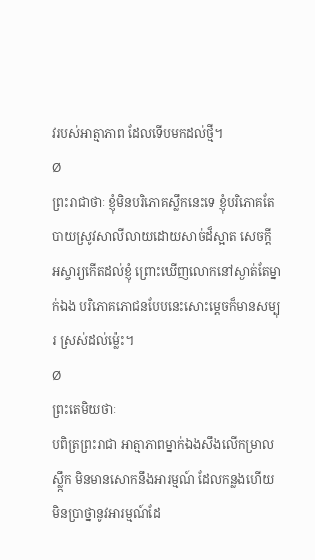វរបស់អាត្មាភាព ដែលទើបមកដល់ថ្មី។
Ø
ព្រះរាជាថាៈ ខ្ញុំមិនបរិភោគស្លឹកនេះទេ ខ្ញុំបរិភោគតែបាយស្រូវសាលីលាយដោយសាច់ដ៏ស្អាត សេចក្ដី អស្ចារ្យកើតដល់ខ្ញុំ ព្រោះឃើញលោកនៅស្ងាត់តែម្នាក់ឯង បរិភោគភោជនបែបនេះសោះម្ដេចក៏មានសម្បុរ ស្រស់ដល់ម្ល៉េះ។
Ø
ព្រះតេមិយថាៈ
បពិត្រព្រះរាជា អាត្មាភាពម្នាក់ឯងសឹងលើកម្រាលស្លឹ្កក មិនមានសោកនឹងអារម្មណ៍ ដែលកន្លងហើយ មិនប្រាថ្នានូវអារម្មណ៍ដែ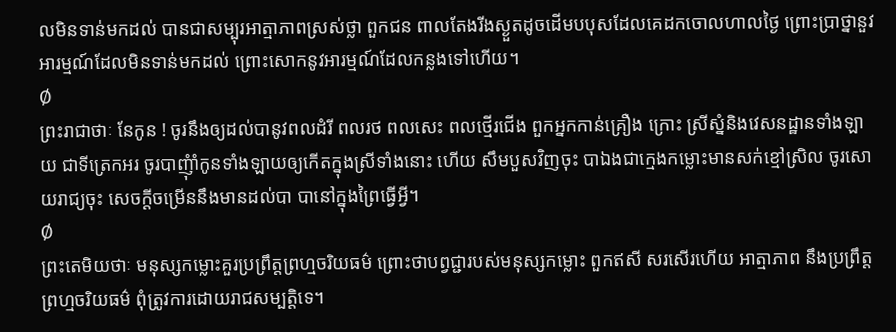លមិនទាន់មកដល់ បានជាសម្បុរអាត្មាភាពស្រស់ថ្លា ពួកជន ពាលតែងរីងស្ងួតដូចដើមបបុសដែលគេដកចោលហាលថ្ងៃ ព្រោះប្រាថ្នានួវអារម្មណ៍ដែលមិនទាន់មកដល់ ព្រោះសោកនូវអារម្មណ៍ដែលកន្លងទៅហើយ។
Ø
ព្រះរាជាថាៈ នែកូន ! ចូរនឹងឲ្យដល់បានូវពលដំរី ពលរថ ពលសេះ ពលថ្មើរជើង ពួកអ្នកកាន់គ្រឿង ក្រោះ ស្រីស្នំនិងវេសនដ្ឋានទាំងឡាយ ជាទីត្រេកអរ ចូរបាញុំាំកូនទាំងឡាយឲ្យកើតក្នុងស្រីទាំងនោះ ហើយ សឹមបួសវិញចុះ បាឯងជាក្មេងកម្លោះមានសក់ខ្មៅស្រិល ចូរសោយរាជ្យចុះ សេចក្ដីចម្រើននឹងមានដល់បា បានៅក្នុងព្រៃធ្វើអ្វី។
Ø
ព្រះតេមិយថាៈ មនុស្សកម្លោះគួរប្រព្រឹត្តព្រហ្មចរិយធម៌ ព្រោះថាបព្វជ្ជារបស់មនុស្សកម្លោះ ពួកឥសី សរសើរហើយ អាត្មាភាព នឹងប្រព្រឹត្តព្រហ្មចរិយធម៌ ពុំត្រូវការដោយរាជសម្បត្តិទេ។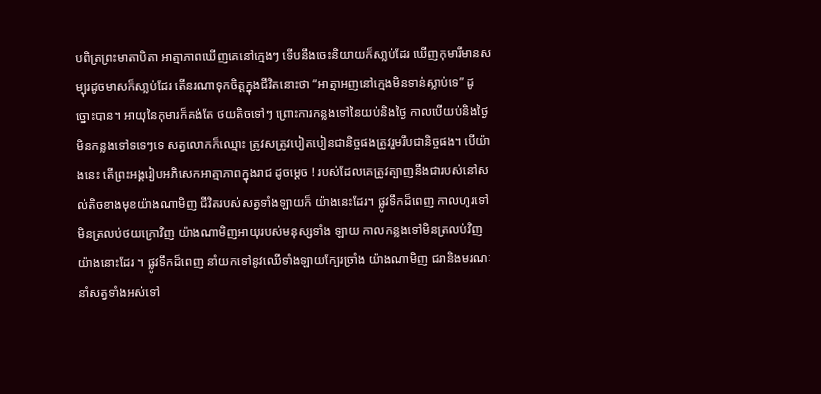បពិត្រព្រះមាតាបិតា អាត្មាភាពឃើញគេនៅក្មេងៗ ទើបនឹងចេះនិយាយក៏សា្លប់ដែរ ឃើញកុមារីមានសម្បុរដូចមាសក៏សា្លប់ដែរ តើនរណាទុកចិត្តក្នុងជីវិតនោះថា “អាត្មាអញនៅក្មេងមិនទាន់ស្លាប់ទេ” ដូច្នោះបាន។ អាយុនៃកុមារក៏គង់តែ ថយតិចទៅៗ ព្រោះការកន្លងទៅនៃយប់និងថ្ងៃ កាលបើយប់និងថ្ងៃមិនកន្លងទៅទទេៗទេ សត្វលោកក៏ឈ្មោះ ត្រូវសត្រូវបៀតបៀនជានិច្ចផងត្រូវរួមរឹបជានិច្ចផង។ បើយ៉ាងនេះ តើព្រះអង្គរៀបអភិសេកអាត្មាភាពក្នុងរាជ ដូចម្ដេច ! របស់ដែលគេត្រូវត្បាញនឹងជារបស់នៅសល់តិចខាងមុខយ៉ាងណាមិញ ជីវិតរបស់សត្វទាំងឡាយក៏ យ៉ាងនេះដែរ។ ផ្លូវទឹកដ៏ពេញ កាលហូរទៅមិនត្រលប់ថយក្រោវិញ យ៉ាងណាមិញអាយុរបស់មនុស្សទាំង ឡាយ កាលកន្លងទៅមិនត្រលប់វិញយ៉ាងនោះដែរ ។ ផ្លូវទឹកដ៏ពេញ នាំយកទៅនូវឈើទាំងឡាយក្បែរច្រាំង យ៉ាងណាមិញ ជរានិងមរណៈនាំសត្វទាំងអស់ទៅ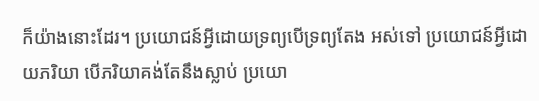ក៏យ៉ាងនោះដែរ។ ប្រយោជន៍អ្វីដោយទ្រព្យបើទ្រព្យតែង អស់ទៅ ប្រយោជន៍អ្វីដោយភរិយា បើភរិយាគង់តែនឹងស្លាប់ ប្រយោ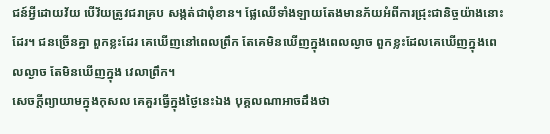ជន៍អ្វីដោយវ័យ បើវ័យត្រូវជរាគ្រប សង្កត់ជាពុំខាន។ ផ្លែឈើទាំងឡាយតែងមានភ័យអំពីការជ្រុះជានិច្ចយ៉ាងនោះដែរ។ ជនច្រើនគ្នា ពួកខ្លះដែរ គេឃើញនៅពេលព្រឹក តែគេមិនឃើញក្នុងពេលល្ងាច ពួកខ្លះដែលគេឃើញក្នុងពេលល្ងាច តែមិនឃើញក្នុង វេលាព្រឹក។
សេចក្ដីព្យាយាមក្នុងកុសល គេគួរធ្វើក្នុងថ្ងៃនេះឯង បុគ្គលណាអាចដឹងថា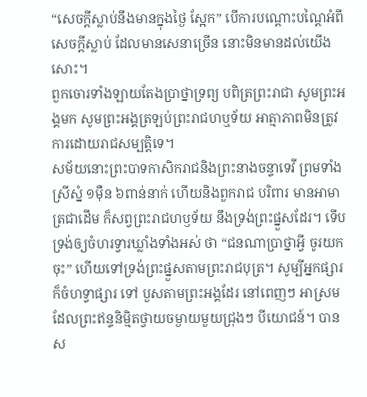“សេចក្ដីស្លាប់នឹងមានក្នុងថ្ងៃ ស្អែក” បើការបណ្ដោះបណ្ដៃអំពីសេចក្ដីស្លាប់ ដែលមានសេនាច្រើន នោះមិនមានដល់យើងសោះ។
ពួកចោរទាំងឡាយតែងប្រាថ្នាទ្រព្យ បពិត្រព្រះរាជា សូមព្រះអង្គមក សូមព្រះអង្គត្រឡប់ព្រះរាជហឬទ័យ អាត្មាភាពមិនត្រូវការដោយរាជសម្បត្តិទេ។
សម័យនោះព្រះបាទកាសិករាជនិងព្រះនាងចន្ទាទេវី ព្រមទាំងស្រីស្នំ ១ម៉ឺន ៦ពាន់នាក់ ហើយនិងពួករាជ បរិពារ មានអាមាត្រជាដើម ក៏សព្វព្រះរាជហឫទ័យ នឹងទ្រង់ព្រះផ្នួសដែរ។ ទើបទ្រង់ឲ្យចំហរទ្វារឃ្លាំងទាំងអស់ ថា “ជនណាប្រាថ្នាអ្វី ចូរយកចុះ” ហើយទៅទ្រង់ព្រះផ្នួសតាមព្រះរាជបុត្រ។ សូម្បីអ្នកផ្សារក៏ចំហទ្វាផ្សារ ទៅ បួសតាមព្រះអង្គដែរ នៅពេញៗ អាស្រម ដែលព្រះឥន្ទនិម្មិតថ្វាយចម្ងាយមួយជ្រុងៗ បីយោជន៍។ បានស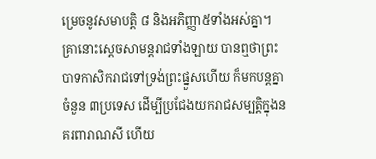ម្រេចនូវសមាបត្តិ ៨ និងអភិញ្ញា៥ទាំងអស់គ្នា។
គ្រានោះសេ្ដចសាមន្ដរាជទាំងឡាយ បានឮថាព្រះបាទកាសិករាជទៅទ្រង់ព្រះផ្នួសហើយ ក៏មកបន្ដគ្នា ចំនួន ៣ប្រទេស ដើម្បីប្រជែងយករាជសម្បត្តិក្នុងនគរពារាណសី ហើយ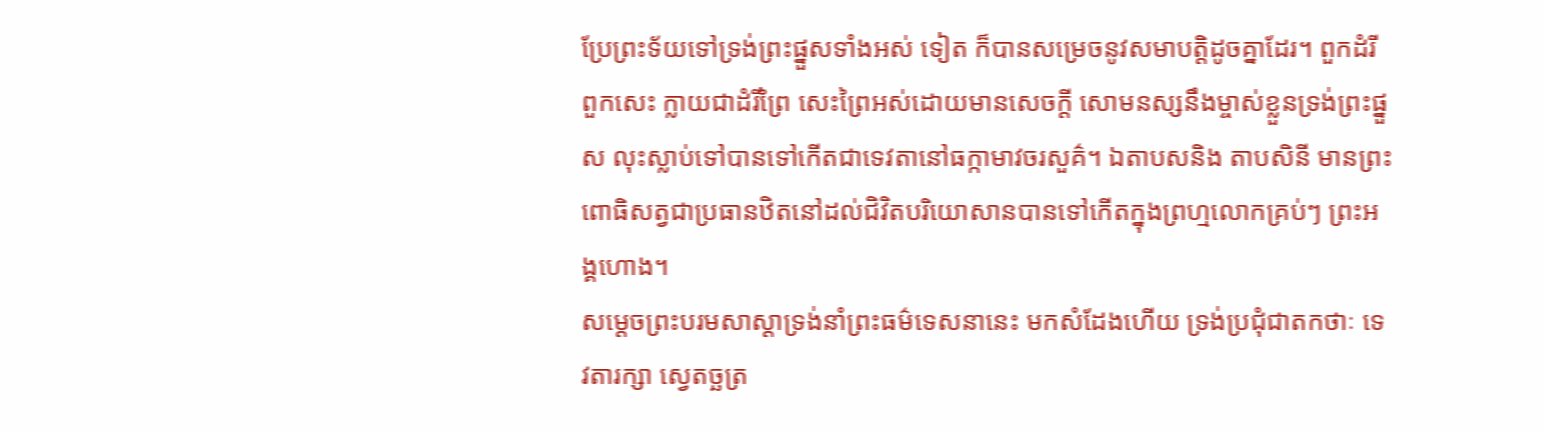ប្រែព្រះទ័យទៅទ្រង់ព្រះផ្នួសទាំងអស់ ទៀត ក៏បានសម្រេចនូវសមាបត្តិដូចគ្នាដែរ។ ពួកដំរី ពួកសេះ ក្លាយជាដំរីព្រៃ សេះព្រៃអស់ដោយមានសេចក្ដី សោមនស្សនឹងម្ចាស់ខ្លួនទ្រង់ព្រះផ្នួស លុះស្លាប់ទៅបានទៅកើតជាទេវតានៅធក្កាមាវចរសួគ៌។ ឯតាបសនិង តាបសិនី មានព្រះពោធិសត្វជាប្រធានឋិតនៅដល់ជិវិតបរិយោសានបានទៅកើតក្នុងព្រហ្មលោកគ្រប់ៗ ព្រះអង្គហោង។
សម្ដេចព្រះបរមសាស្ដាទ្រង់នាំព្រះធម៌ទេសនានេះ មកសំដែងហើយ ទ្រង់ប្រជុំជាតកថាៈ ទេវតារក្សា ស្វេតច្ឆត្រ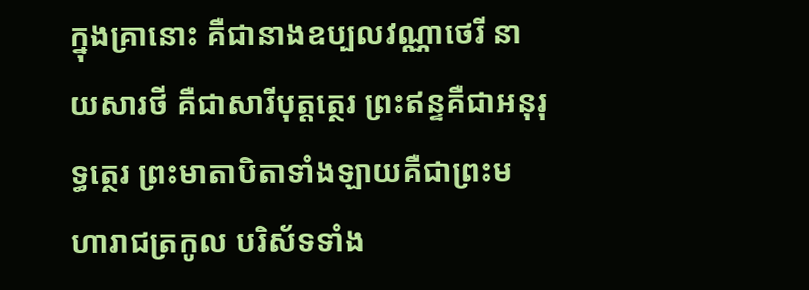ក្នុងគ្រានោះ គឺជានាងឧប្បលវណ្ណាថេរី នាយសារថី គឺជាសារីបុត្តត្ថេរ ព្រះឥន្ទគឺជាអនុរុទ្ធត្ថេរ ព្រះមាតាបិតាទាំងឡាយគឺជាព្រះមហារាជត្រកូល បរិស័ទទាំង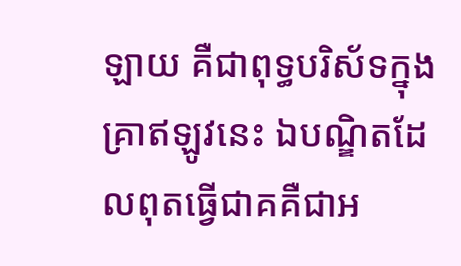ឡាយ គឺជាពុទ្ធបរិស័ទក្នុងគា្រឥឡូវនេះ ឯបណ្ឌិតដែលពុតធ្វើជាគគឺជាអ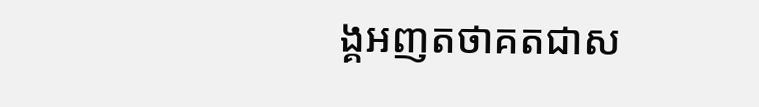ង្គអញតថាគតជាស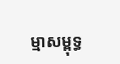ម្មាសម្ពុទ្ធ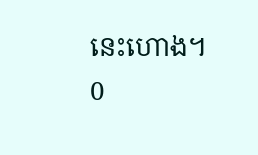នេះហោង។
0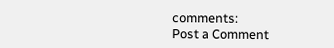comments:
Post a Comment